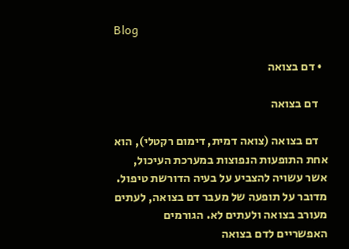Blog

  • דם בצואה

    דם בצואה

    דם בצואה (צואה דמית, דימום רקטלי), הוא אחת התופעות הנפוצות במערכת העיכול, אשר עשויה להצביע על בעיה הדורשת טיפול. מדובר על תופעה של מעבר דם בצואה, לעתים מעורב בצואה ולעתים לא. הגורמים האפשריים לדם בצואה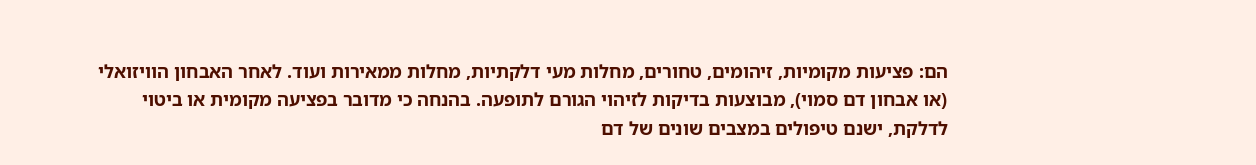הם: פציעות מקומיות, זיהומים, טחורים, מחלות מעי דלקתיות, מחלות ממאירות ועוד. לאחר האבחון הוויזואלי (או אבחון דם סמוי), מבוצעות בדיקות לזיהוי הגורם לתופעה. בהנחה כי מדובר בפציעה מקומית או ביטוי לדלקת, ישנם טיפולים במצבים שונים של דם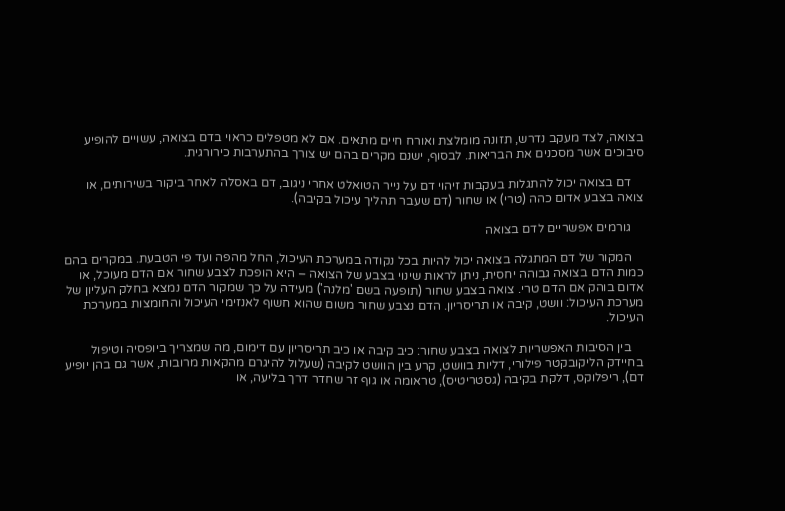בצואה, לצד מעקב נדרש, תזונה מומלצת ואורח חיים מתאים. אם לא מטפלים כראוי בדם בצואה, עשויים להופיע סיבוכים אשר מסכנים את הבריאות. לבסוף, ישנם מקרים בהם יש צורך בהתערבות כירורגית.

    דם בצואה יכול להתגלות בעקבות זיהוי דם על נייר הטואלט אחרי ניגוב, דם באסלה לאחר ביקור בשירותים, או צואה בצבע אדום כהה (טרי) או שחור (דם שעבר תהליך עיכול בקיבה).

    גורמים אפשריים לדם בצואה

    המקור של דם המתגלה בצואה יכול להיות בכל נקודה במערכת העיכול, החל מהפה ועד פי הטבעת. במקרים בהם כמות הדם בצואה גבוהה יחסית, ניתן לראות שינוי בצבע של הצואה – היא הופכת לצבע שחור אם הדם מעוכל, או אדום בוהק אם הדם טרי. צואה בצבע שחור (תופעה בשם 'מלנה') מעידה על כך שמקור הדם נמצא בחלק העליון של מערכת העיכול: וושט, קיבה או תריסריון. הדם נצבע שחור משום שהוא חשוף לאנזימי העיכול והחומצות במערכת העיכול.

    בין הסיבות האפשריות לצואה בצבע שחור: כיב קיבה או כיב תריסריון עם דימום, מה שמצריך ביופסיה וטיפול בחיידק הליקובקטר פילורי, דליות בוושט, קרע בין הוושט לקיבה (שעלול להיגרם מהקאות מרובות, אשר גם בהן יופיע דם), ריפלוקס, דלקת בקיבה (גסטריטיס), טראומה או גוף זר שחדר דרך בליעה, או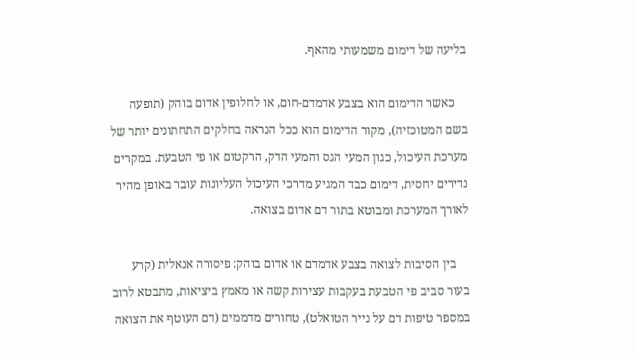בליעה של דימום משמעותי מהאף.

    כאשר הדימום הוא בצבע אדמדם-חום, או לחלופין אדום בוהק (תופעה בשם המטוכזיה), מקור הדימום הוא ככל הנראה בחלקים התחתונים יותר של מערכת העיכול, כגון המעי הגס והמעי הדק, הרקטום או פי הטבעת. במקרים נדירים יחסית, דימום כבד המגיע מדרכי העיכול העליונות עובר באופן מהיר לאורך המערכת ומבוטא בתור דם אדום בצואה.

    בין הסיבות לצואה בצבע אדמדם או אדום בוהק: פיסורה אנאלית (קרע בעור סביב פי הטבעת בעקבות עצירות קשה או מאמץ ביציאות, מתבטא לרוב במספר טיפות דם על נייר הטואלט), טחורים מדממים (דם העוטף את הצואה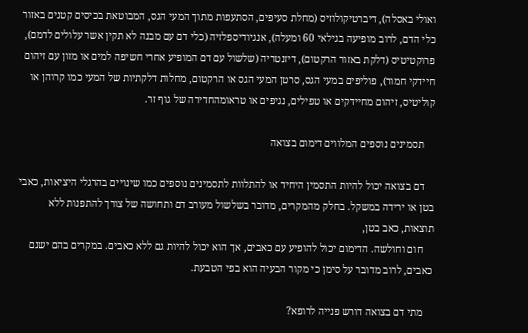ואולי באסלה), דיברטיקולוזיס (מחלת סעיפים, הסתעפות מתוך המעי הגס, המבוטאת בכיסים קטנים באזור כלי הדם, לרוב מופיעה בגילאי 60 ומעלה), אנגיודיספלזיה (כלי דם עם מבנה לא תקין אשר עלולים לדמם), פרוקטיטיס (דלקת באזור הרקטום), דיזנטריה (שלשול עם דם המופיע אחרי חשיפה למים או מזון עם זיהום חיידקי חמור), פוליפים במעי הגס, סרטן המעי הגס או הרקטום, מחלות דלקתיות של המעי כמו קרוהן או קוליטיס, זיהום מחיידקים או טפילים, נגיפים או טראומהחדירה של גוף זר.

    תסמינים נוספים המלווים דימום בצואה

    דם בצואה יכול להיות התסמין היחיד או להתלוות לתסמינים נוספים כמו שינויים בהרגלי היציאות, כאבי בטן או ירידה במשקל. בחלק מהמקרים, מדובר בשלשול מעורב דם ותחושה של צורך להתפנות ללא תוצאות, כאב בטן,
    חום וחולשה. הדימום יכול להופיע עם כאבים, אך הוא יכול להיות גם ללא כאבים. במקרים בהם ישנם כאבים, לרוב מדובר על סימן כי מקור הבעיה הוא בפי הטבעת.

    מתי דם בצואה דורש פנייה לרופא?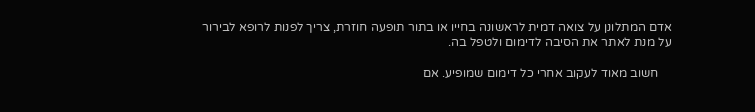אדם המתלונן על צואה דמית לראשונה בחייו או בתור תופעה חוזרת, צריך לפנות לרופא לבירור על מנת לאתר את הסיבה לדימום ולטפל בה.

    חשוב מאוד לעקוב אחרי כל דימום שמופיע. אם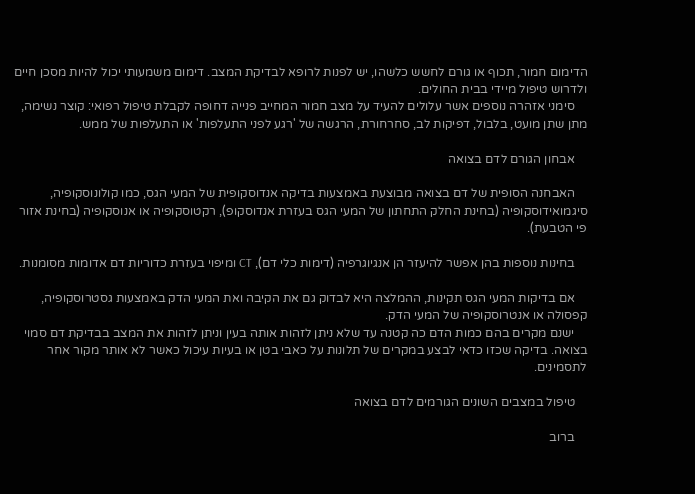הדימום חמור, תכוף או גורם לחשש כלשהו, יש לפנות לרופא לבדיקת המצב. דימום משמעותי יכול להיות מסכן חיים ולדרוש טיפול מיידי בבית החולים.
    סימני אזהרה נוספים אשר עלולים להעיד על מצב חמור המחייב פנייה דחופה לקבלת טיפול רפואי: קוצר נשימה, מתן שתן מועט, בלבול, דפיקות לב, סחרחורת, הרגשה של 'רגע לפני התעלפות' או התעלפות של ממש.

    אבחון הגורם לדם בצואה

    האבחנה הסופית של דם בצואה מבוצעת באמצעות בדיקה אנדוסקופית של המעי הגס, כמו קולונוסקופיה, סיגמואידוסקופיה (בחינת החלק התחתון של המעי הגס בעזרת אנדוסקופ), רקטוסקופיה או אנוסקופיה (בחינת אזור פי הטבעת).

    בחינות נוספות בהן אפשר להיעזר הן אנגיוגרפיה (דימות כלי דם), CT ומיפוי בעזרת כדוריות דם אדומות מסומנות.

    אם בדיקות המעי הגס תקינות, ההמלצה היא לבדוק גם את הקיבה ואת המעי הדק באמצעות גסטרוסקופיה, קפסולה או אנטרוסקופיה של המעי הדק.
    ישנם מקרים בהם כמות הדם כה קטנה עד שלא ניתן לזהות אותה בעין וניתן לזהות את המצב בבדיקת דם סמוי בצואה. בדיקה שכזו כדאי לבצע במקרים של תלונות על כאבי בטן או בעיות עיכול כאשר לא אותר מקור אחר לתסמינים.

    טיפול במצבים השונים הגורמים לדם בצואה

    ברוב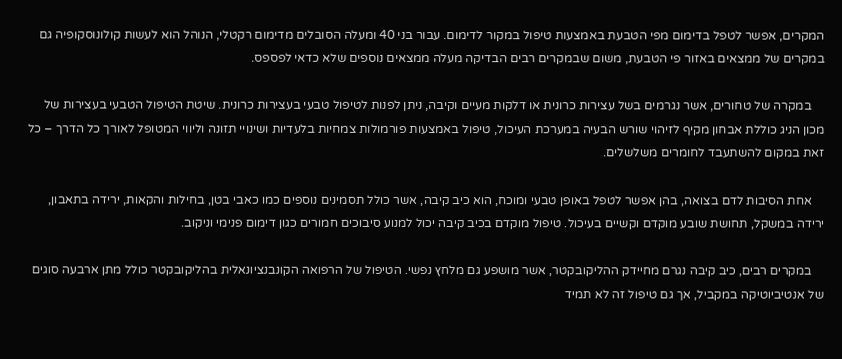המקרים, אפשר לטפל בדימום מפי הטבעת באמצעות טיפול במקור לדימום. עבור בני 40 ומעלה הסובלים מדימום רקטלי, הנוהל הוא לעשות קולונוסקופיה גם במקרים של ממצאים באזור פי הטבעת, משום שבמקרים רבים הבדיקה מעלה ממצאים נוספים שלא כדאי לפספס.

    במקרה של טחורים, אשר נגרמים בשל עצירות כרונית או דלקות מעיים וקיבה, ניתן לפנות לטיפול טבעי בעצירות כרונית. שיטת הטיפול הטבעי בעצירות של מכון הניג כוללת אבחון מקיף לזיהוי שורש הבעיה במערכת העיכול, טיפול באמצעות פורמולות צמחיות בלעדיות ושינויי תזונה וליווי המטופל לאורך כל הדרך – כל זאת במקום להשתעבד לחומרים משלשלים.

    אחת הסיבות לדם בצואה, בהן אפשר לטפל באופן טבעי ומוכח, הוא כיב קיבה, אשר כולל תסמינים נוספים כמו כאבי בטן, בחילות והקאות, ירידה בתאבון, ירידה במשקל, תחושת שובע מוקדם וקשיים בעיכול. טיפול מוקדם בכיב קיבה יכול למנוע סיבוכים חמורים כגון דימום פנימי וניקוב.

    במקרים רבים, כיב קיבה נגרם מחיידק ההליקובקטר, אשר מושפע גם מלחץ נפשי. הטיפול של הרפואה הקונבנציונאלית בהליקובקטר כולל מתן ארבעה סוגים של אנטיביוטיקה במקביל, אך גם טיפול זה לא תמיד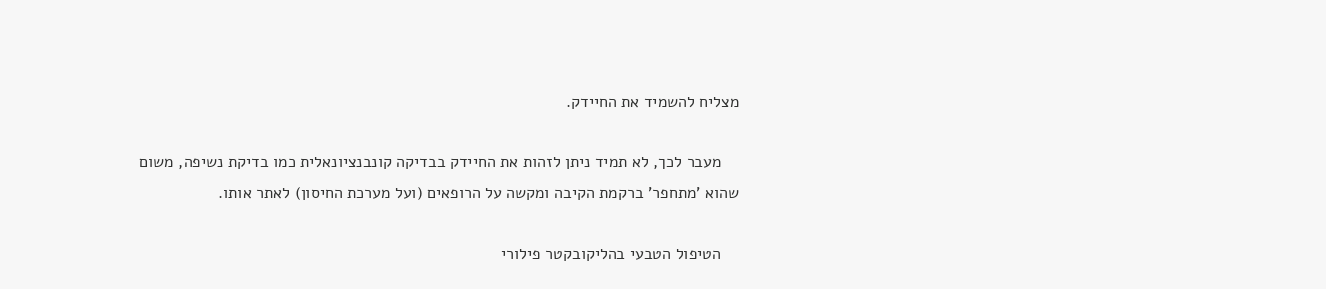מצליח להשמיד את החיידק.

    מעבר לכך, לא תמיד ניתן לזהות את החיידק בבדיקה קונבנציונאלית כמו בדיקת נשיפה, משום שהוא 'מתחפר' ברקמת הקיבה ומקשה על הרופאים (ועל מערכת החיסון) לאתר אותו.

    הטיפול הטבעי בהליקובקטר פילורי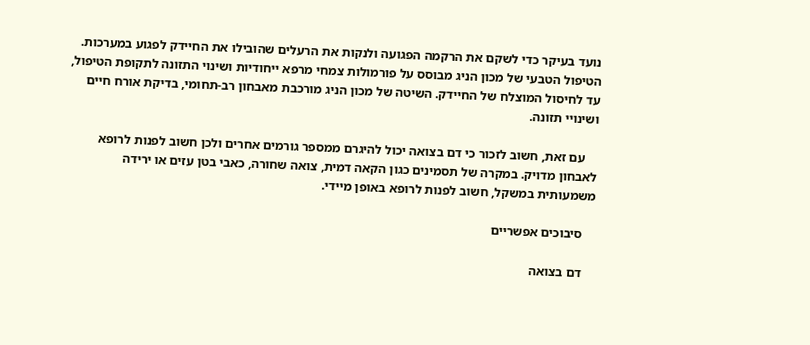נועד בעיקר כדי לשקם את הרקמה הפגועה ולנקות את הרעלים שהובילו את החיידק לפגוע במערכות. הטיפול הטבעי של מכון הניג מבוסס על פורמולות צמחי מרפא ייחודיות ושינוי התזונה לתקופת הטיפול, עד לחיסול המוצלח של החיידק. השיטה של מכון הניג מורכבת מאבחון רב-תחומי, בדיקת אורח חיים ושינויי תזונה.

    עם זאת, חשוב לזכור כי דם בצואה יכול להיגרם ממספר גורמים אחרים ולכן חשוב לפנות לרופא לאבחון מדויק. במקרה של תסמינים כגון הקאה דמית, צואה שחורה, כאבי בטן עזים או ירידה משמעותית במשקל, חשוב לפנות לרופא באופן מיידי.

    סיבוכים אפשריים

    דם בצואה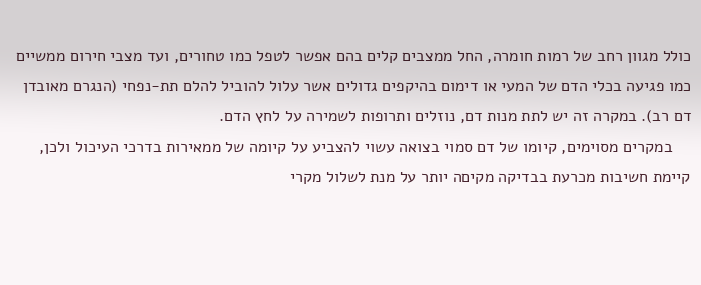כולל מגוון רחב של רמות חומרה, החל ממצבים קלים בהם אפשר לטפל כמו טחורים, ועד מצבי חירום ממשיים כמו פגיעה בכלי הדם של המעי או דימום בהיקפים גדולים אשר עלול להוביל להלם תת-נפחי (הנגרם מאובדן דם רב). במקרה זה יש לתת מנות דם, נוזלים ותרופות לשמירה על לחץ הדם.
    במקרים מסוימים, קיומו של דם סמוי בצואה עשוי להצביע על קיומה של ממאירות בדרכי העיכול ולכן, קיימת חשיבות מכרעת בבדיקה מקיםה יותר על מנת לשלול מקרי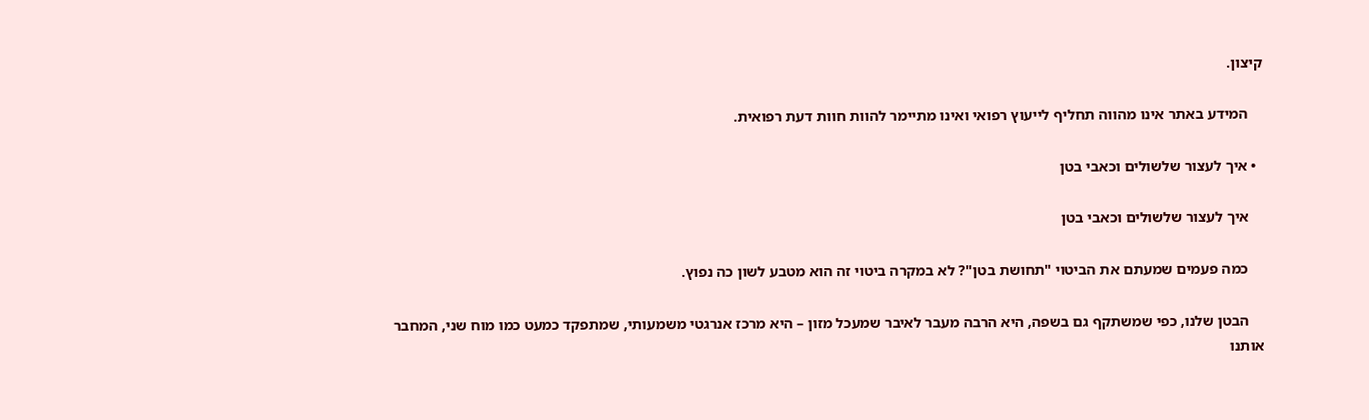קיצון.

    המידע באתר אינו מהווה תחליף לייעוץ רפואי ואינו מתיימר להוות חוות דעת רפואית.

  • איך לעצור שלשולים וכאבי בטן

    איך לעצור שלשולים וכאבי בטן

    כמה פעמים שמעתם את הביטוי "תחושת בטן"? לא במקרה ביטוי זה הוא מטבע לשון כה נפוץ.

    הבטן שלנו, כפי שמשתקף גם בשפה, היא הרבה מעבר לאיבר שמעכל מזון – היא מרכז אנרגטי משמעותי, שמתפקד כמעט כמו מוח שני, המחבר אותנו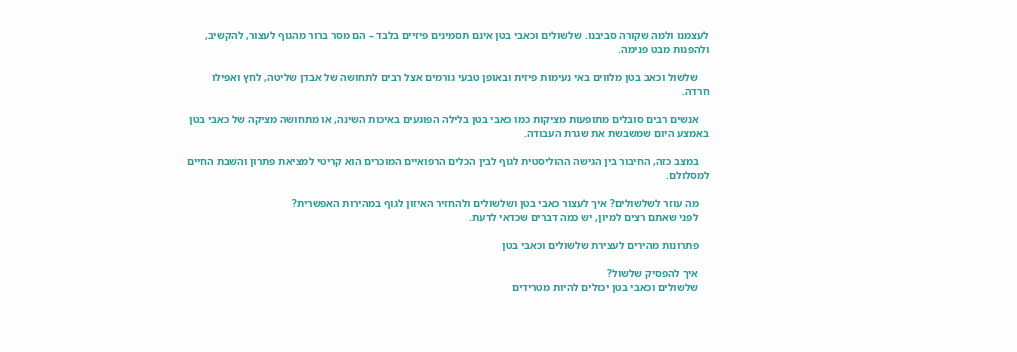לעצמנו ולמה שקורה סביבנו. שלשולים וכאבי בטן אינם תסמינים פיזיים בלבד – הם מסר ברור מהגוף לעצור, להקשיב, ולהפנות מבט פנימה.

    שלשול וכאב בטן מלווים באי נעימות פיזית ובאופן טבעי גורמים אצל רבים לתחושה של אבדן שליטה, לחץ ואפילו חרדה.

    אנשים רבים סובלים מתופעות מציקות כמו כאבי בטן בלילה הפוגעים באיכות השינה, או מתחושה מציקה של כאבי בטן באמצע היום שמשבשת את שגרת העבודה.

    במצב כזה, החיבור בין הגישה ההוליסטית לגוף לבין הכלים הרפואיים המוכרים הוא קריטי למציאת פתרון והשבת החיים למסלולם.

    מה עוזר לשלשולים? איך לעצור כאבי בטן ושלשולים ולהחזיר האיזון לגוף במהירות האפשרית?
    לפני שאתם רצים למיון, יש כמה דברים שכדאי לדעת.

    פתרונות מהירים לעצירת שלשולים וכאבי בטן

    איך להפסיק שלשול?
    שלשולים וכאבי בטן יכולים להיות מטרידים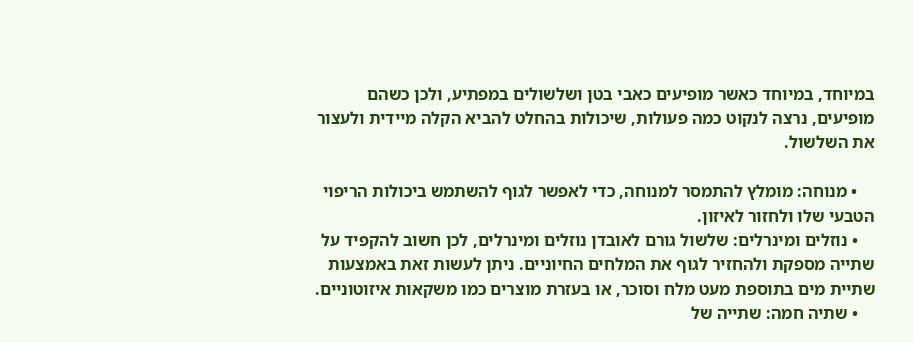במיוחד, במיוחד כאשר מופיעים כאבי בטן ושלשולים במפתיע, ולכן כשהם מופיעים, נרצה לנקוט כמה פעולות, שיכולות בהחלט להביא הקלה מיידית ולעצור את השלשול.

    • מנוחה: מומלץ להתמסר למנוחה, כדי לאפשר לגוף להשתמש ביכולות הריפוי הטבעי שלו ולחזור לאיזון.
    • נוזלים ומינרלים: שלשול גורם לאובדן נוזלים ומינרלים, לכן חשוב להקפיד על שתייה מספקת ולהחזיר לגוף את המלחים החיוניים. ניתן לעשות זאת באמצעות שתיית מים בתוספת מעט מלח וסוכר, או בעזרת מוצרים כמו משקאות איזוטוניים.
    • שתיה חמה: שתייה של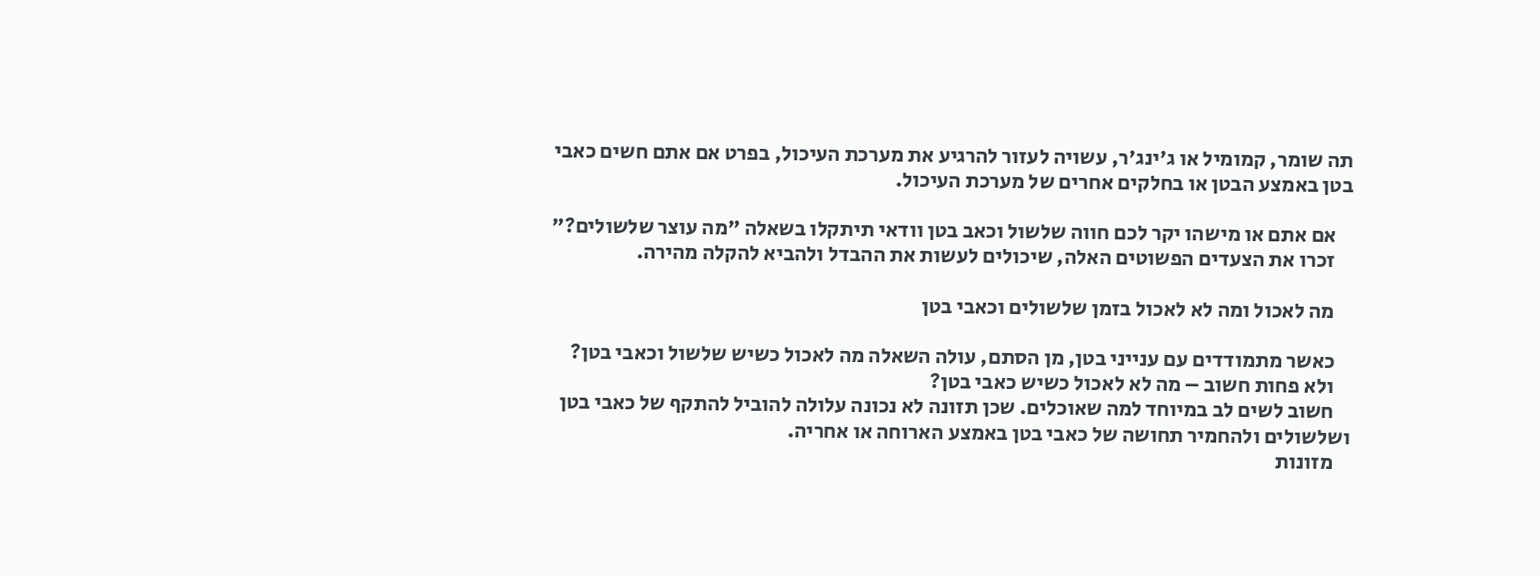תה שומר, קמומיל או ג'ינג'ר, עשויה לעזור להרגיע את מערכת העיכול, בפרט אם אתם חשים כאבי בטן באמצע הבטן או בחלקים אחרים של מערכת העיכול.

    אם אתם או מישהו יקר לכם חווה שלשול וכאב בטן וודאי תיתקלו בשאלה "מה עוצר שלשולים?"
    זכרו את הצעדים הפשוטים האלה, שיכולים לעשות את ההבדל ולהביא להקלה מהירה.

    מה לאכול ומה לא לאכול בזמן שלשולים וכאבי בטן

    כאשר מתמודדים עם ענייני בטן, מן הסתם, עולה השאלה מה לאכול כשיש שלשול וכאבי בטן?
    ולא פחות חשוב – מה לא לאכול כשיש כאבי בטן?
    חשוב לשים לב במיוחד למה שאוכלים. שכן תזונה לא נכונה עלולה להוביל להתקף של כאבי בטן ושלשולים ולהחמיר תחושה של כאבי בטן באמצע הארוחה או אחריה.
    מזונות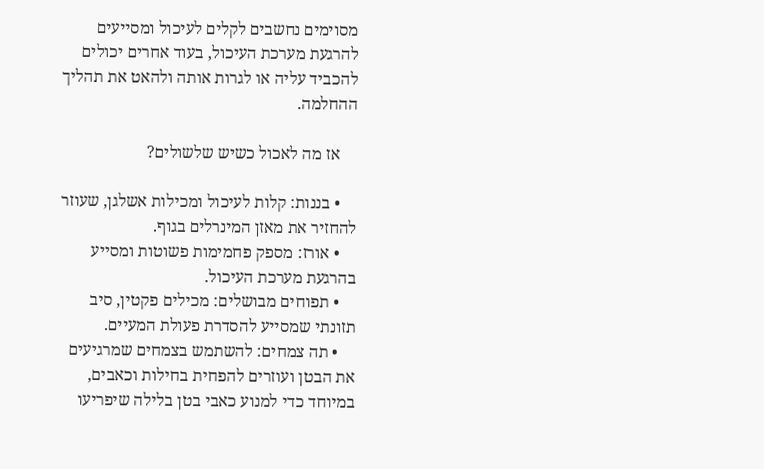מסוימים נחשבים לקלים לעיכול ומסייעים להרגעת מערכת העיכול, בעוד אחרים יכולים להכביד עליה או לגרות אותה ולהאט את תהליך ההחלמה.

    אז מה לאכול כשיש שלשולים?

    • בננות: קלות לעיכול ומכילות אשלגן, שעוזר להחזיר את מאזן המינרלים בגוף.
    • אורז: מספק פחמימות פשוטות ומסייע בהרגעת מערכת העיכול.
    • תפוחים מבושלים: מכילים פקטין, סיב תזונתי שמסייע להסדרת פעולת המעיים.
    • תה צמחים: להשתמש בצמחים שמרגיעים את הבטן ועוזרים להפחית בחילות וכאבים, במיוחד כדי למנוע כאבי בטן בלילה שיפריעו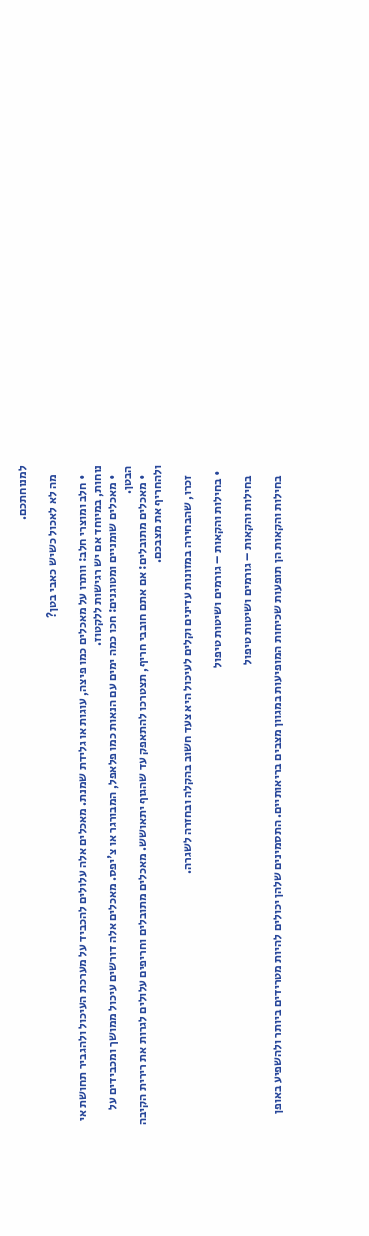למנוחתכם.

    מה לא לאכול כשיש כאבי בטן?

    • חלב ומוצרי חלב: וותרו על מאכלים כמו פיצה, עוגות או גלידת שמנת. מאכלים אלה עלולים להכביד על מערכת העיכול ולהגביר תחושת אי נוחות, במיוחד אם יש רגישות ללקטוז.
    • מאכלים שומניים ומטוגנים: חכו כמה ימים עם הנאות כמו פלאפל, המבורגר או צ'יפס. מאכלים אלה דורשים עיכול ממושך ומכבידים על הבטן.
    • מאכלים מתובלים: אם אתם חובבי חריף, תצטרכו להתאפק עד שהגוף יתאושש. מאכלים מתובלים וחריפים עלולים לגרות את רירית הקיבה ולהחריף את מצבכם.

    זכרו, שהבחירה במזונות עדינים וקלים לעיכול היא צעד חשוב בהקלה ובחזרה לשגרה.

  • בחילות והקאות – גורמים ושיטות טיפול

    בחילות והקאות – גורמים ושיטות טיפול

    בחילות והקאות הן תופעות שכיחות המופיעות במגוון מצבים בריאותיים. התסמינים שלהן יכולים להיות מטרידים ביותר ולהשפיע באופן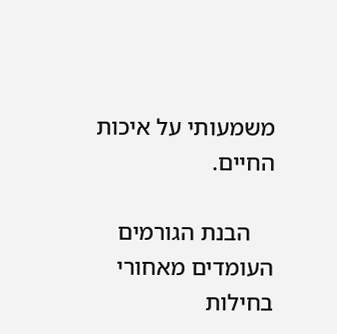משמעותי על איכות החיים.

    הבנת הגורמים העומדים מאחורי בחילות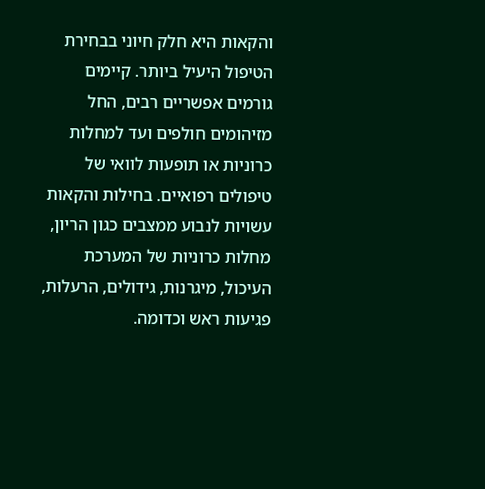והקאות היא חלק חיוני בבחירת הטיפול היעיל ביותר. קיימים גורמים אפשריים רבים, החל מזיהומים חולפים ועד למחלות כרוניות או תופעות לוואי של טיפולים רפואיים. בחילות והקאות עשויות לנבוע ממצבים כגון הריון, מחלות כרוניות של המערכת העיכול, מיגרנות, גידולים, הרעלות, פגיעות ראש וכדומה.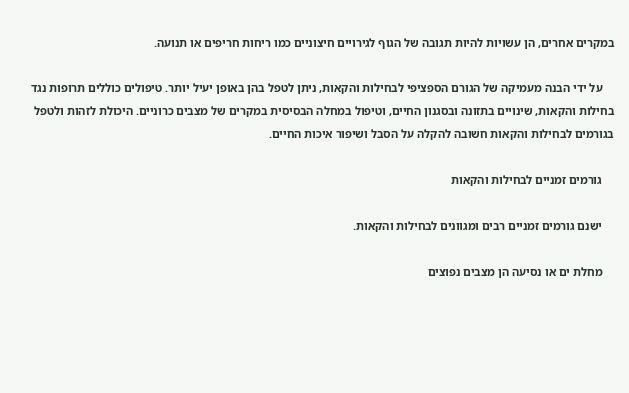במקרים אחרים, הן עשויות להיות תגובה של הגוף לגירויים חיצוניים כמו ריחות חריפים או תנועה.

    על ידי הבנה מעמיקה של הגורם הספציפי לבחילות והקאות, ניתן לטפל בהן באופן יעיל יותר. טיפולים כוללים תרופות נגד בחילות והקאות, שינויים בתזונה ובסגנון החיים, וטיפול במחלה הבסיסית במקרים של מצבים כרוניים. היכולת לזהות ולטפל בגורמים לבחילות והקאות חשובה להקלה על הסבל ושיפור איכות החיים.

    גורמים זמניים לבחילות והקאות

    ישנם גורמים זמניים רבים ומגוונים לבחילות והקאות.

    מחלת ים או נסיעה הן מצבים נפוצים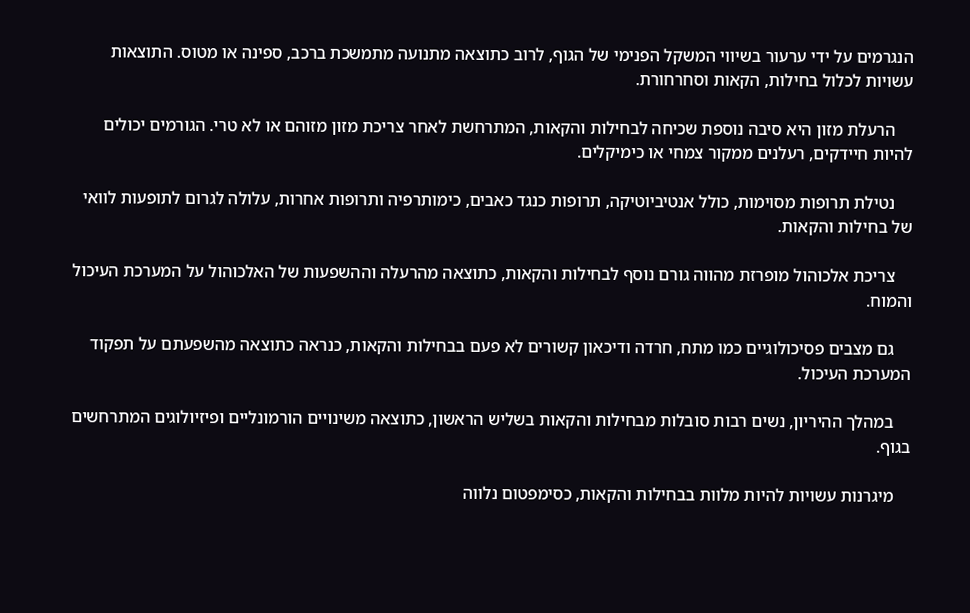הנגרמים על ידי ערעור בשיווי המשקל הפנימי של הגוף, לרוב כתוצאה מתנועה מתמשכת ברכב, ספינה או מטוס. התוצאות עשויות לכלול בחילות, הקאות וסחרחורת.

    הרעלת מזון היא סיבה נוספת שכיחה לבחילות והקאות, המתרחשת לאחר צריכת מזון מזוהם או לא טרי. הגורמים יכולים להיות חיידקים, רעלנים ממקור צמחי או כימיקלים.

    נטילת תרופות מסוימות, כולל אנטיביוטיקה, תרופות כנגד כאבים, כימותרפיה ותרופות אחרות, עלולה לגרום לתופעות לוואי של בחילות והקאות.

    צריכת אלכוהול מופרזת מהווה גורם נוסף לבחילות והקאות, כתוצאה מהרעלה וההשפעות של האלכוהול על המערכת העיכול והמוח.

    גם מצבים פסיכולוגיים כמו מתח, חרדה ודיכאון קשורים לא פעם בבחילות והקאות, כנראה כתוצאה מהשפעתם על תפקוד המערכת העיכול.

    במהלך ההיריון, נשים רבות סובלות מבחילות והקאות בשליש הראשון, כתוצאה משינויים הורמונליים ופיזיולוגים המתרחשים בגוף.

    מיגרנות עשויות להיות מלוות בבחילות והקאות, כסימפטום נלווה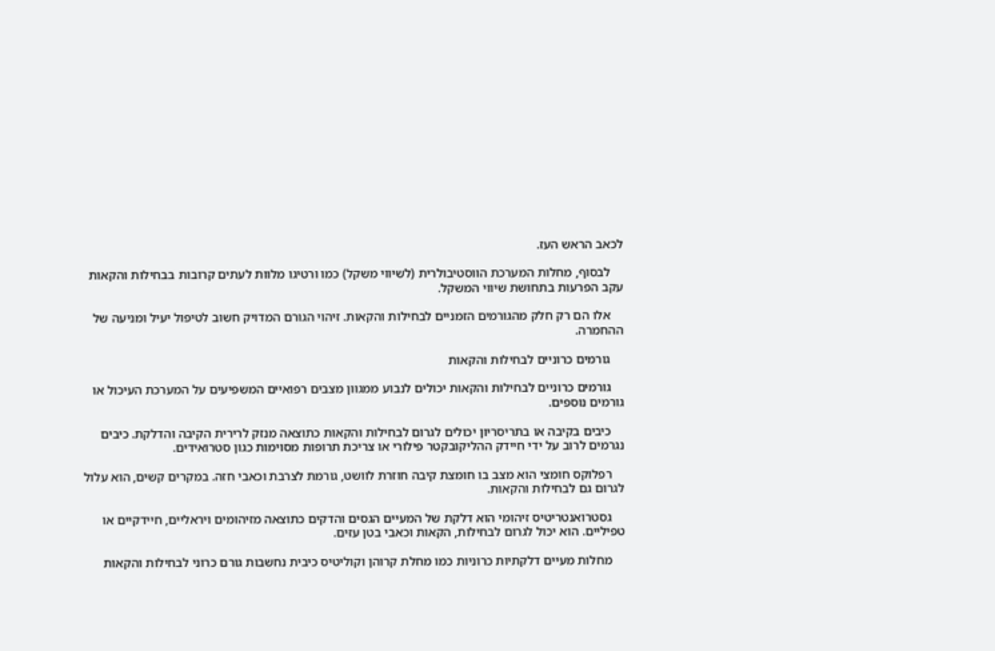לכאב הראש העז.

    לבסוף, מחלות המערכת הווסטיבולרית (לשיווי משקל) כמו ורטיגו מלוות לעתים קרובות בבחילות והקאות עקב הפרעות בתחושת שיווי המשקל.

    אלו הם רק חלק מהגורמים הזמניים לבחילות והקאות. זיהוי הגורם המדויק חשוב לטיפול יעיל ומניעה של ההחמרה.

    גורמים כרוניים לבחילות והקאות

    גורמים כרוניים לבחילות והקאות יכולים לנבוע ממגוון מצבים רפואיים המשפיעים על המערכת העיכול או גורמים נוספים.

    כיבים בקיבה או בתריסריון יכולים לגרום לבחילות והקאות כתוצאה מנזק לרירית הקיבה והדלקת. כיבים נגרמים לרוב על ידי חיידק ההליקובקטר פילורי או צריכת תרופות מסוימות כגון סטרואידים.

    רפלוקס חומצי הוא מצב בו חומצת קיבה חוזרת לוושט, גורמת לצרבת וכאבי חזה. במקרים קשים, הוא עלול לגרום גם לבחילות והקאות.

    גסטרואנטריטיס זיהומי הוא דלקת של המעיים הגסים והדקים כתוצאה מזיהומים ויראליים, חיידקיים או טפיליים. הוא יכול לגרום לבחילות, הקאות וכאבי בטן עזים.

    מחלות מעיים דלקתיות כרוניות כמו מחלת קרוהן וקוליטיס כיבית נחשבות גורם כרוני לבחילות והקאות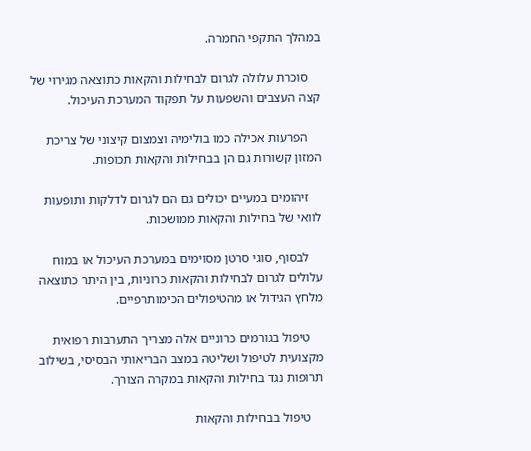במהלך התקפי החמרה.

    סוכרת עלולה לגרום לבחילות והקאות כתוצאה מגירוי של קצה העצבים והשפעות על תפקוד המערכת העיכול.

    הפרעות אכילה כמו בולימיה וצמצום קיצוני של צריכת המזון קשורות גם הן בבחילות והקאות תכופות.

    זיהומים במעיים יכולים גם הם לגרום לדלקות ותופעות לוואי של בחילות והקאות ממושכות.

    לבסוף, סוגי סרטן מסוימים במערכת העיכול או במוח עלולים לגרום לבחילות והקאות כרוניות, בין היתר כתוצאה מלחץ הגידול או מהטיפולים הכימותרפיים.

    טיפול בגורמים כרוניים אלה מצריך התערבות רפואית מקצועית לטיפול ושליטה במצב הבריאותי הבסיסי, בשילוב תרופות נגד בחילות והקאות במקרה הצורך.

    טיפול בבחילות והקאות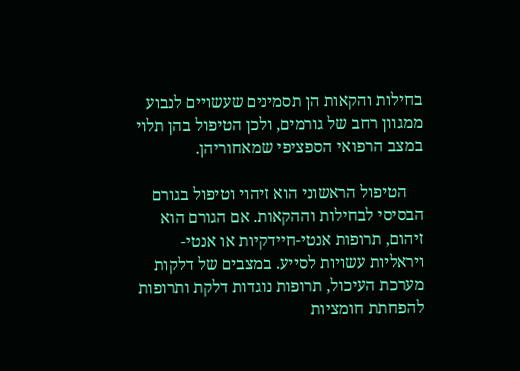בחילות והקאות הן תסמינים שעשויים לנבוע ממגוון רחב של גורמים, ולכן הטיפול בהן תלוי במצב הרפואי הספציפי שמאחוריהן.

    הטיפול הראשוני הוא זיהוי וטיפול בגורם הבסיסי לבחילות וההקאות. אם הגורם הוא זיהום, תרופות אנטי-חיידקיות או אנטי-ויראליות עשויות לסייע. במצבים של דלקות מערכת העיכול, תרופות נוגדות דלקת ותרופות להפחתת חומציות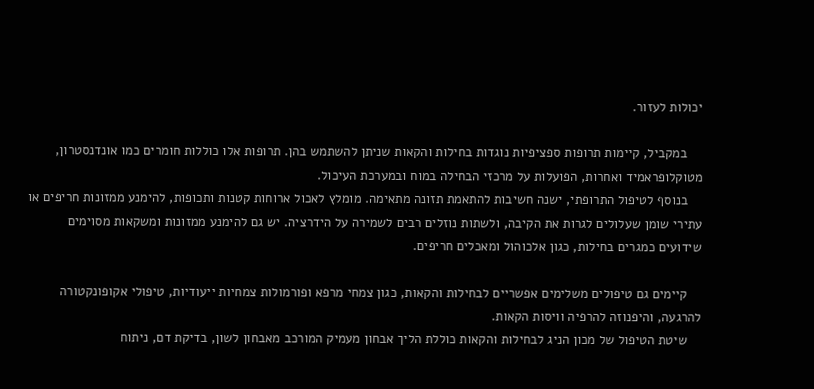יכולות לעזור.

    במקביל, קיימות תרופות ספציפיות נוגדות בחילות והקאות שניתן להשתמש בהן. תרופות אלו כוללות חומרים כמו אונדנסטרון, מטוקלופראמיד ואחרות, הפועלות על מרכזי הבחילה במוח ובמערכת העיכול.
    בנוסף לטיפול התרופתי, ישנה חשיבות להתאמת תזונה מתאימה. מומלץ לאכול ארוחות קטנות ותכופות, להימנע ממזונות חריפים או עתירי שומן שעלולים לגרות את הקיבה, ולשתות נוזלים רבים לשמירה על הידרציה. יש גם להימנע ממזונות ומשקאות מסוימים שידועים כמגרים בחילות, כגון אלכוהול ומאכלים חריפים.

    קיימים גם טיפולים משלימים אפשריים לבחילות והקאות, כגון צמחי מרפא ופורמולות צמחיות ייעודיות, טיפולי אקופונקטורה להרגעה, והיפנוזה להרפיה וויסות הקאות.
    שיטת הטיפול של מכון הניג לבחילות והקאות כוללת הליך אבחון מעמיק המורכב מאבחון לשון, בדיקת דם, ניתוח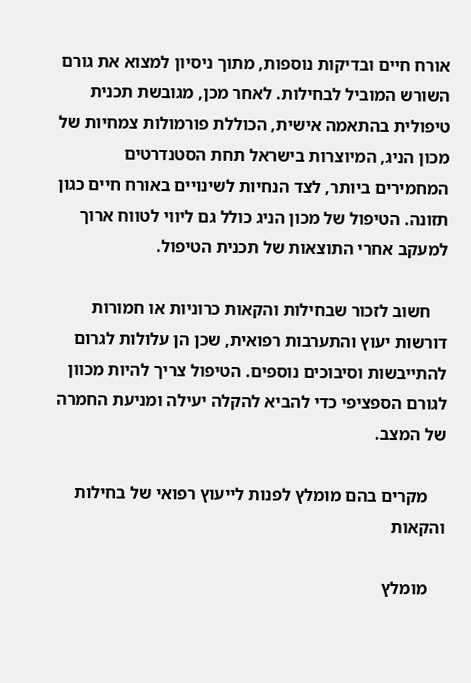אורח חיים ובדיקות נוספות, מתוך ניסיון למצוא את גורם השורש המוביל לבחילות. לאחר מכן, מגובשת תכנית טיפולית בהתאמה אישית, הכוללת פורמולות צמחיות של מכון הניג, המיוצרות בישראל תחת הסטנדרטים המחמירים ביותר, לצד הנחיות לשינויים באורח חיים כגון תזונה. הטיפול של מכון הניג כולל גם ליווי לטווח ארוך למעקב אחרי התוצאות של תכנית הטיפול.

    חשוב לזכור שבחילות והקאות כרוניות או חמורות דורשות יעוץ והתערבות רפואית, שכן הן עלולות לגרום להתייבשות וסיבוכים נוספים. הטיפול צריך להיות מכוון לגורם הספציפי כדי להביא להקלה יעילה ומניעת החמרה של המצב.

    מקרים בהם מומלץ לפנות לייעוץ רפואי של בחילות והקאות

    מומלץ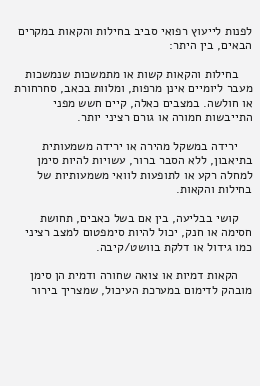לפנות לייעוץ רפואי סביב בחילות והקאות במקרים הבאים, בין היתר:

    בחילות והקאות קשות או מתמשכות שנמשכות מעבר ליומיים אינן מרפות, ומלוות בכאב, סחרחורת או חולשה. במצבים כאלה, קיים חשש מפני התייבשות חמורה או גורם רציני יותר.

    ירידה במשקל מהירה או ירידה משמעותית בתיאבון, ללא הסבר ברור, עשויות להיות סימן למחלה רקע או לתופעות לוואי משמעותיות של בחילות והקאות.

    קושי בבליעה, בין אם בשל כאבים, תחושת חסימה או חנק, יכול להיות סימפטום למצב רציני כמו גידול או דלקת בוושט/קיבה.

    הקאות דמיות או צואה שחורה ודמית הן סימן מובהק לדימום במערכת העיכול, שמצריך בירור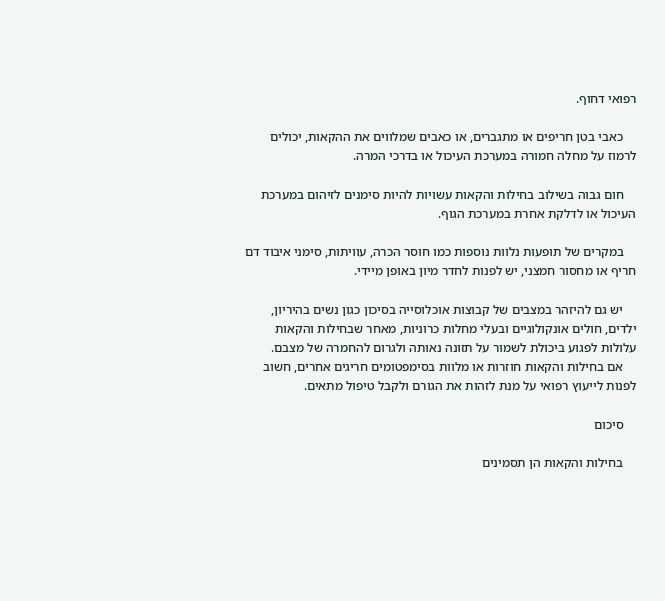רפואי דחוף.

    כאבי בטן חריפים או מתגברים, או כאבים שמלווים את ההקאות, יכולים לרמוז על מחלה חמורה במערכת העיכול או בדרכי המרה.

    חום גבוה בשילוב בחילות והקאות עשויות להיות סימנים לזיהום במערכת העיכול או לדלקת אחרת במערכת הגוף.

    במקרים של תופעות נלוות נוספות כמו חוסר הכרה, עוויתות, סימני איבוד דם חריף או מחסור חמצני, יש לפנות לחדר מיון באופן מיידי.

    יש גם להיזהר במצבים של קבוצות אוכלוסייה בסיכון כגון נשים בהיריון, ילדים, חולים אונקולוגיים ובעלי מחלות כרוניות, מאחר שבחילות והקאות עלולות לפגוע ביכולת לשמור על תזונה נאותה ולגרום להחמרה של מצבם.
    אם בחילות והקאות חוזרות או מלוות בסימפטומים חריגים אחרים, חשוב לפנות לייעוץ רפואי על מנת לזהות את הגורם ולקבל טיפול מתאים.

    סיכום

    בחילות והקאות הן תסמינים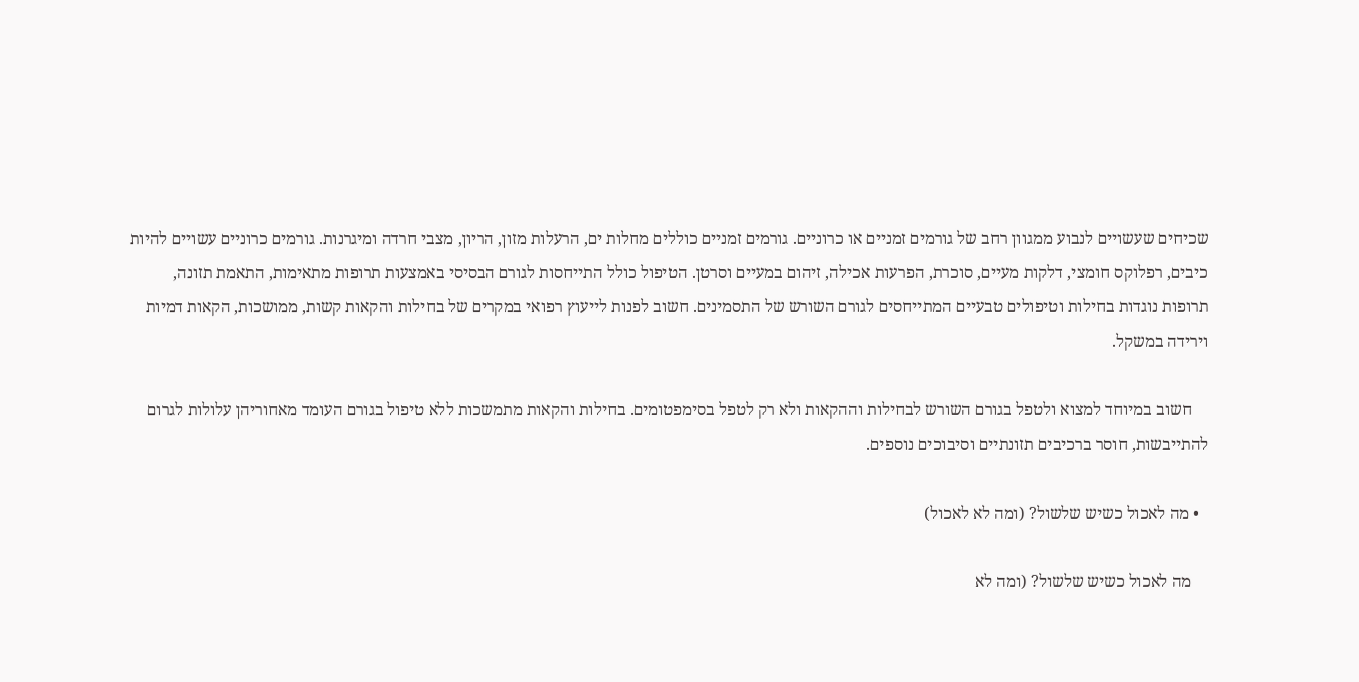שכיחים שעשויים לנבוע ממגוון רחב של גורמים זמניים או כרוניים. גורמים זמניים כוללים מחלות ים, הרעלות מזון, הריון, מצבי חרדה ומיגרנות. גורמים כרוניים עשויים להיות כיבים, רפלוקס חומצי, דלקות מעיים, סוכרת, הפרעות אכילה, זיהום במעיים וסרטן. הטיפול כולל התייחסות לגורם הבסיסי באמצעות תרופות מתאימות, התאמת תזונה, תרופות נוגדות בחילות וטיפולים טבעיים המתייחסים לגורם השורש של התסמינים. חשוב לפנות לייעוץ רפואי במקרים של בחילות והקאות קשות, ממושכות, הקאות דמיות וירידה במשקל.

    חשוב במיוחד למצוא ולטפל בגורם השורש לבחילות וההקאות ולא רק לטפל בסימפטומים. בחילות והקאות מתמשכות ללא טיפול בגורם העומד מאחוריהן עלולות לגרום להתייבשות, חוסר ברכיבים תזונתיים וסיבוכים נוספים.

  • מה לאכול כשיש שלשול? (ומה לא לאכול)

    מה לאכול כשיש שלשול? (ומה לא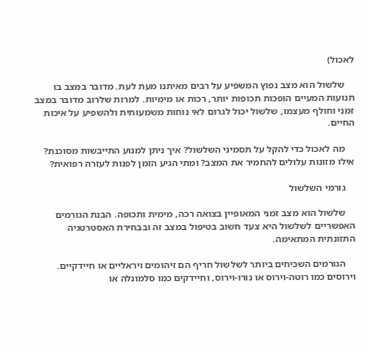לאכול)

    שלשול הוא מצב נפוץ המשפיע על רבים מאיתנו מעת לעת. מדובר במצב בו תנועות המעיים הופכות תכופות יותר, רכות או מימיות. למרות שלרוב מדובר במצב זמני וחולף מעצמו, שלשול יכול לגרום לאי נוחות משמעותית ולהשפיע על איכות החיים.

    מה לאכול כדי להקל על תסמיני השלשול? איך ניתן למנוע התייבשות מסוכנת? אילו מזונות עלולים להחמיר את המצב? ומתי הגיע הזמן לפנות לעזרה רפואית?

    גורמי השלשול

    שלשול הוא מצב זמני המאופיין בצואה רכה, מימית ותכופה. הבנת הגורמים האפשריים לשלשול היא צעד חשוב בטיפול במצב זה ובבחירת האסטרטגיה התזונתית המתאימה.

    הגורמים השכיחים ביותר לשלשול חריף הם זיהומים ויראליים או חיידקיים. וירוסים כמו רוטה-וירוס או נורו-וירוס, וחיידקים כמו סלמונלה או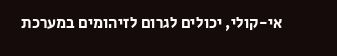אי-קולי, יכולים לגרום לזיהומים במערכת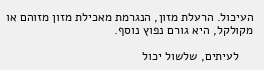העיכול. הרעלת מזון, הנגרמת מאכילת מזון מזוהם או מקולקל, היא גורם נפוץ נוסף.

    לעיתים, שלשול יכול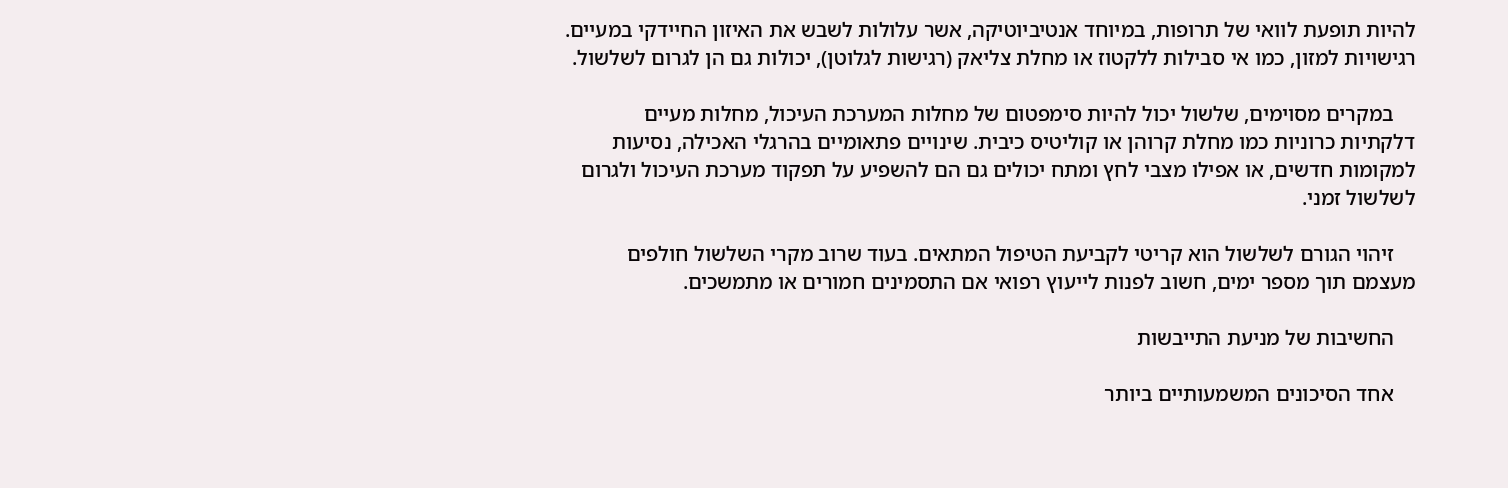להיות תופעת לוואי של תרופות, במיוחד אנטיביוטיקה, אשר עלולות לשבש את האיזון החיידקי במעיים. רגישויות למזון, כמו אי סבילות ללקטוז או מחלת צליאק (רגישות לגלוטן), יכולות גם הן לגרום לשלשול.

    במקרים מסוימים, שלשול יכול להיות סימפטום של מחלות המערכת העיכול, מחלות מעיים דלקתיות כרוניות כמו מחלת קרוהן או קוליטיס כיבית. שינויים פתאומיים בהרגלי האכילה, נסיעות למקומות חדשים, או אפילו מצבי לחץ ומתח יכולים גם הם להשפיע על תפקוד מערכת העיכול ולגרום לשלשול זמני.

    זיהוי הגורם לשלשול הוא קריטי לקביעת הטיפול המתאים. בעוד שרוב מקרי השלשול חולפים מעצמם תוך מספר ימים, חשוב לפנות לייעוץ רפואי אם התסמינים חמורים או מתמשכים.

    החשיבות של מניעת התייבשות

    אחד הסיכונים המשמעותיים ביותר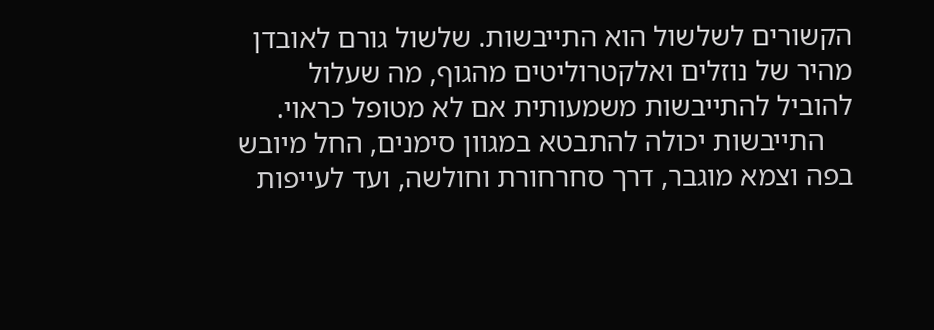הקשורים לשלשול הוא התייבשות. שלשול גורם לאובדן מהיר של נוזלים ואלקטרוליטים מהגוף, מה שעלול להוביל להתייבשות משמעותית אם לא מטופל כראוי.
    התייבשות יכולה להתבטא במגוון סימנים, החל מיובש בפה וצמא מוגבר, דרך סחרחורת וחולשה, ועד לעייפות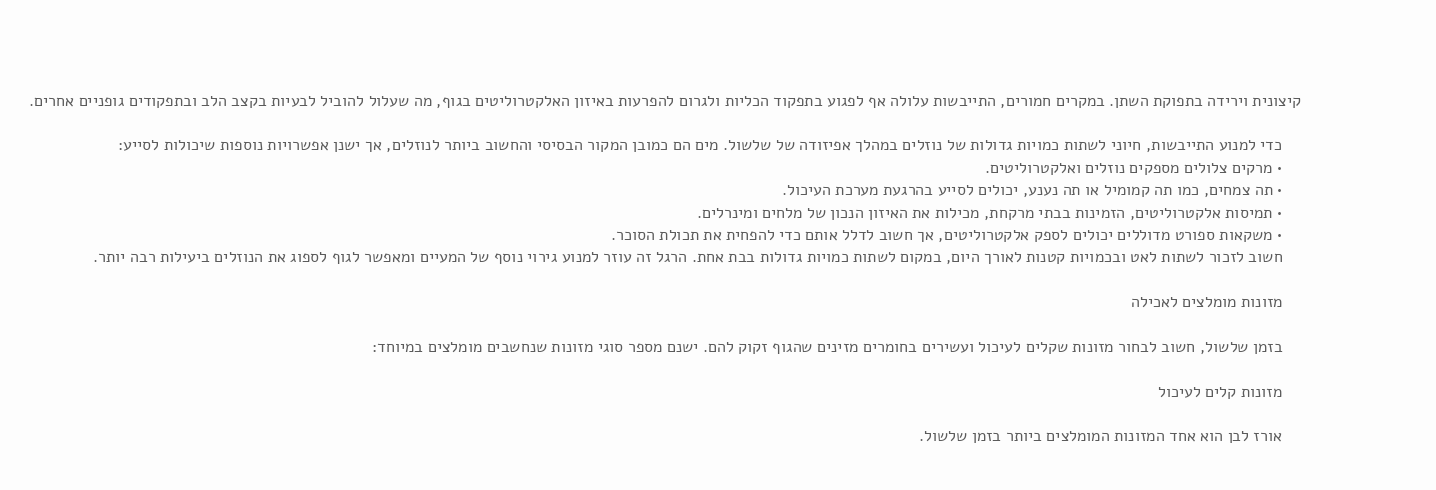קיצונית וירידה בתפוקת השתן. במקרים חמורים, התייבשות עלולה אף לפגוע בתפקוד הכליות ולגרום להפרעות באיזון האלקטרוליטים בגוף, מה שעלול להוביל לבעיות בקצב הלב ובתפקודים גופניים אחרים.

    כדי למנוע התייבשות, חיוני לשתות כמויות גדולות של נוזלים במהלך אפיזודה של שלשול. מים הם כמובן המקור הבסיסי והחשוב ביותר לנוזלים, אך ישנן אפשרויות נוספות שיכולות לסייע:
    • מרקים צלולים מספקים נוזלים ואלקטרוליטים.
    • תה צמחים, כמו תה קמומיל או תה נענע, יכולים לסייע בהרגעת מערכת העיכול.
    • תמיסות אלקטרוליטים, הזמינות בבתי מרקחת, מכילות את האיזון הנכון של מלחים ומינרלים.
    • משקאות ספורט מדוללים יכולים לספק אלקטרוליטים, אך חשוב לדלל אותם כדי להפחית את תכולת הסוכר.
    חשוב לזכור לשתות לאט ובכמויות קטנות לאורך היום, במקום לשתות כמויות גדולות בבת אחת. הרגל זה עוזר למנוע גירוי נוסף של המעיים ומאפשר לגוף לספוג את הנוזלים ביעילות רבה יותר.

    מזונות מומלצים לאכילה

    בזמן שלשול, חשוב לבחור מזונות שקלים לעיכול ועשירים בחומרים מזינים שהגוף זקוק להם. ישנם מספר סוגי מזונות שנחשבים מומלצים במיוחד:

    מזונות קלים לעיכול

    אורז לבן הוא אחד המזונות המומלצים ביותר בזמן שלשול.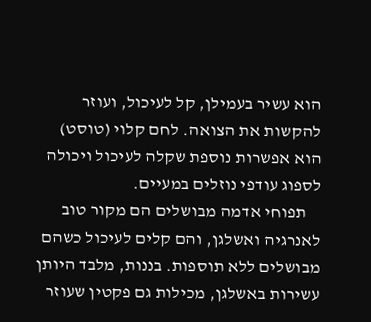הוא עשיר בעמילן, קל לעיכול, ועוזר להקשות את הצואה. לחם קלוי (טוסט) הוא אפשרות נוספת שקלה לעיכול ויכולה לספוג עודפי נוזלים במעיים.
    תפוחי אדמה מבושלים הם מקור טוב לאנרגיה ואשלגן, והם קלים לעיכול כשהם מבושלים ללא תוספות. בננות, מלבד היותן עשירות באשלגן, מכילות גם פקטין שעוזר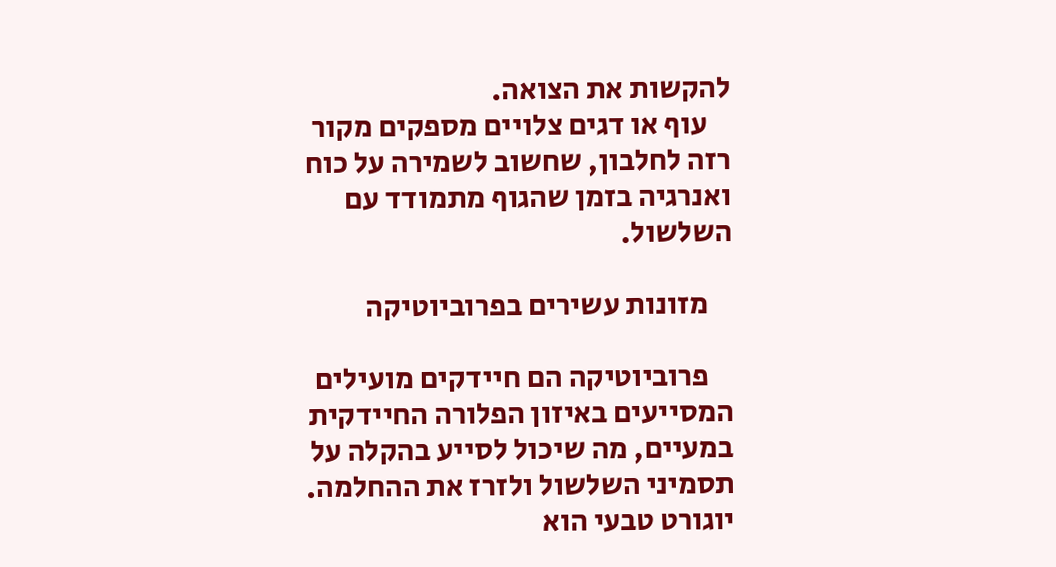להקשות את הצואה.
    עוף או דגים צלויים מספקים מקור רזה לחלבון, שחשוב לשמירה על כוח ואנרגיה בזמן שהגוף מתמודד עם השלשול.

    מזונות עשירים בפרוביוטיקה

    פרוביוטיקה הם חיידקים מועילים המסייעים באיזון הפלורה החיידקית במעיים, מה שיכול לסייע בהקלה על תסמיני השלשול ולזרז את ההחלמה. יוגורט טבעי הוא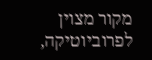מקור מצוין לפרוביוטיקה,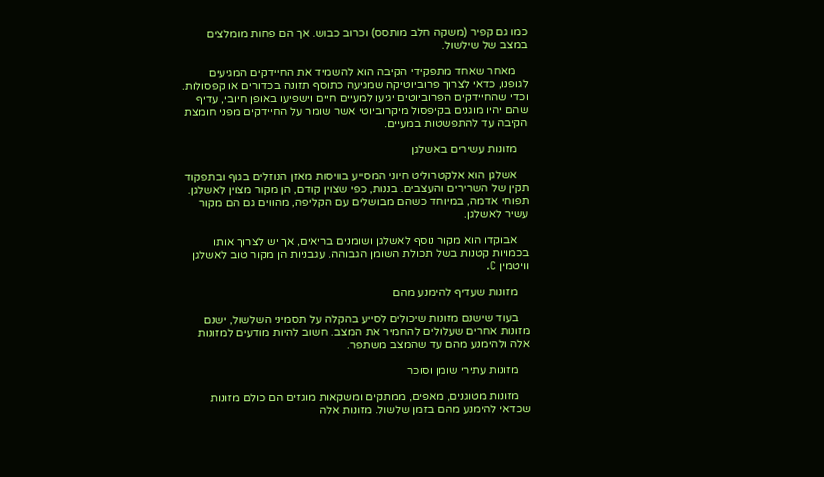כמו גם קפיר (משקה חלב מותסס) וכרוב כבוש. אך הם פחות מומלצים במצב של שילשול.

    מאחר שאחד מתפקידי הקיבה הוא להשמיד את החיידקים המגיעים לגופנו, כדאי לצרוך פרוביוטיקה שמגיעה כתוסף תזונה בכדורים או קפסולות. וכדי שהחיידקים הפרוביוטים יגיעו למעיים חיים וישפיעו באופן חיובי, עדיף שהם יהיו מוגנים בקיפסול מיקרוביוטי אשר שומר על החיידקים מפני חומצת הקיבה עד להתפשטות במעיים.

    מזונות עשירים באשלגן

    אשלגן הוא אלקטרוליט חיוני המסייע בוויסות מאזן הנוזלים בגוף ובתפקוד תקין של השרירים והעצבים. בננות, כפי שצוין קודם, הן מקור מצוין לאשלגן. תפוחי אדמה, במיוחד כשהם מבושלים עם הקליפה, מהווים גם הם מקור עשיר לאשלגן.

    אבוקדו הוא מקור נוסף לאשלגן ושומנים בריאים, אך יש לצרוך אותו בכמויות קטנות בשל תכולת השומן הגבוהה. עגבניות הן מקור טוב לאשלגן וויטמין C.

    מזונות שעדיף להימנע מהם

    בעוד שישנם מזונות שיכולים לסייע בהקלה על תסמיני השלשול, ישנם מזונות אחרים שעלולים להחמיר את המצב. חשוב להיות מודעים למזונות אלה ולהימנע מהם עד שהמצב משתפר.

    מזונות עתירי שומן וסוכר

    מזונות מטוגנים, מאפים, ממתקים ומשקאות מוגזים הם כולם מזונות שכדאי להימנע מהם בזמן שלשול. מזונות אלה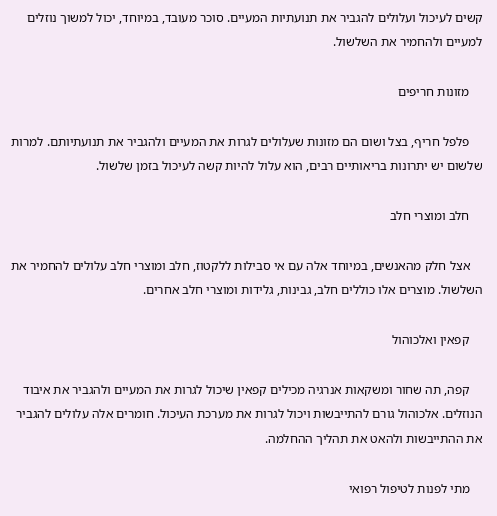קשים לעיכול ועלולים להגביר את תנועתיות המעיים. סוכר מעובד, במיוחד, יכול למשוך נוזלים למעיים ולהחמיר את השלשול.

    מזונות חריפים

    פלפל חריף, בצל ושום הם מזונות שעלולים לגרות את המעיים ולהגביר את תנועתיותם. למרות שלשום יש יתרונות בריאותיים רבים, הוא עלול להיות קשה לעיכול בזמן שלשול.

    חלב ומוצרי חלב

    אצל חלק מהאנשים, במיוחד אלה עם אי סבילות ללקטוז, חלב ומוצרי חלב עלולים להחמיר את השלשול. מוצרים אלו כוללים חלב, גבינות, גלידות ומוצרי חלב אחרים.

    קפאין ואלכוהול

    קפה, תה שחור ומשקאות אנרגיה מכילים קפאין שיכול לגרות את המעיים ולהגביר את איבוד הנוזלים. אלכוהול גורם להתייבשות ויכול לגרות את מערכת העיכול. חומרים אלה עלולים להגביר את ההתייבשות ולהאט את תהליך ההחלמה.

    מתי לפנות לטיפול רפואי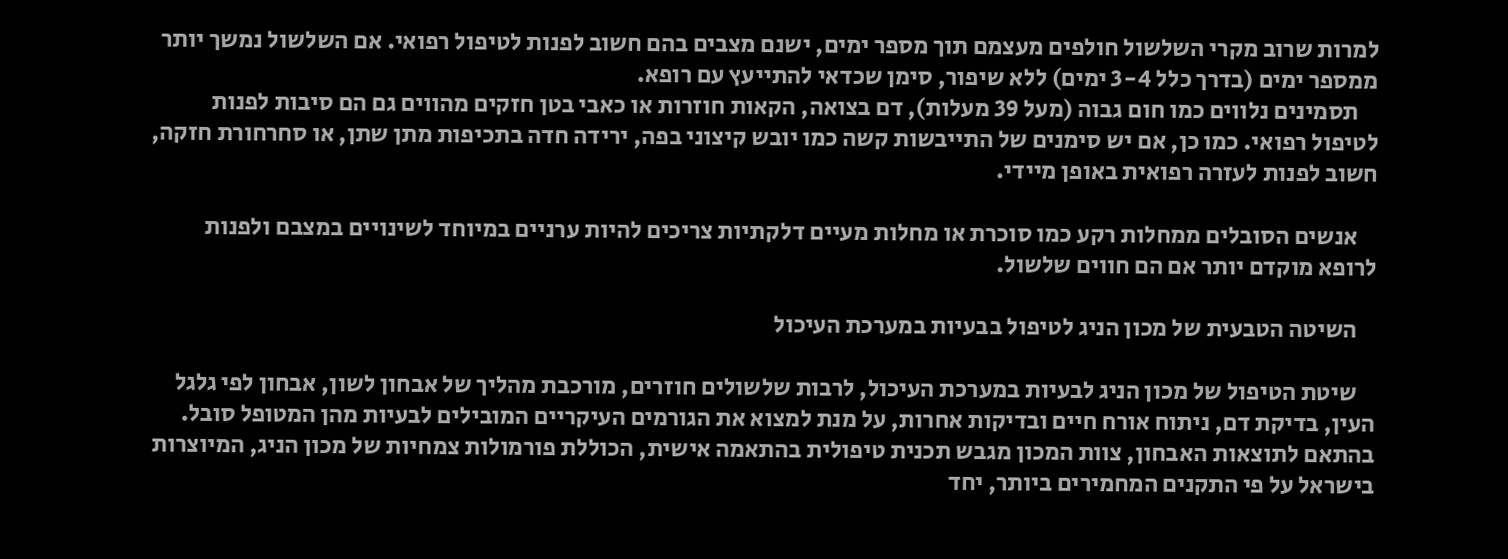למרות שרוב מקרי השלשול חולפים מעצמם תוך מספר ימים, ישנם מצבים בהם חשוב לפנות לטיפול רפואי. אם השלשול נמשך יותר ממספר ימים (בדרך כלל 3-4 ימים) ללא שיפור, סימן שכדאי להתייעץ עם רופא.
    תסמינים נלווים כמו חום גבוה (מעל 39 מעלות), דם בצואה, הקאות חוזרות או כאבי בטן חזקים מהווים גם הם סיבות לפנות לטיפול רפואי. כמו כן, אם יש סימנים של התייבשות קשה כמו יובש קיצוני בפה, ירידה חדה בתכיפות מתן שתן, או סחרחורת חזקה, חשוב לפנות לעזרה רפואית באופן מיידי.

    אנשים הסובלים ממחלות רקע כמו סוכרת או מחלות מעיים דלקתיות צריכים להיות ערניים במיוחד לשינויים במצבם ולפנות לרופא מוקדם יותר אם הם חווים שלשול.

    השיטה הטבעית של מכון הניג לטיפול בבעיות במערכת העיכול

    שיטת הטיפול של מכון הניג לבעיות במערכת העיכול, לרבות שלשולים חוזרים, מורכבת מהליך של אבחון לשון, אבחון לפי גלגל העין, בדיקת דם, ניתוח אורח חיים ובדיקות אחרות, על מנת למצוא את הגורמים העיקריים המובילים לבעיות מהן המטופל סובל. בהתאם לתוצאות האבחון, צוות המכון מגבש תכנית טיפולית בהתאמה אישית, הכוללת פורמולות צמחיות של מכון הניג, המיוצרות בישראל על פי התקנים המחמירים ביותר, יחד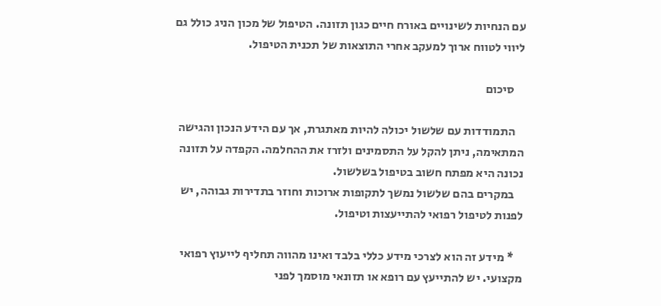עם הנחיות לשינויים באורח חיים כגון תזונה. הטיפול של מכון הניג כולל גם ליווי לטווח ארוך למעקב אחרי התוצאות של תכנית הטיפול.

    סיכום

    התמודדות עם שלשול יכולה להיות מאתגרת, אך עם הידע הנכון והגישה המתאימה, ניתן להקל על התסמינים ולזרז את ההחלמה. הקפדה על תזונה נכונה היא מפתח חשוב בטיפול בשלשול.
    במקרים בהם שלשול נמשך לתקופות ארוכות וחוזר בתדירות גבוהה, יש לפנות לטיפול רפואי להתייעצות וטיפול.

    * מידע זה הוא לצרכי מידע כללי בלבד ואינו מהווה תחליף לייעוץ רפואי מקצועי. יש להתייעץ עם רופא או תזונאי מוסמך לפני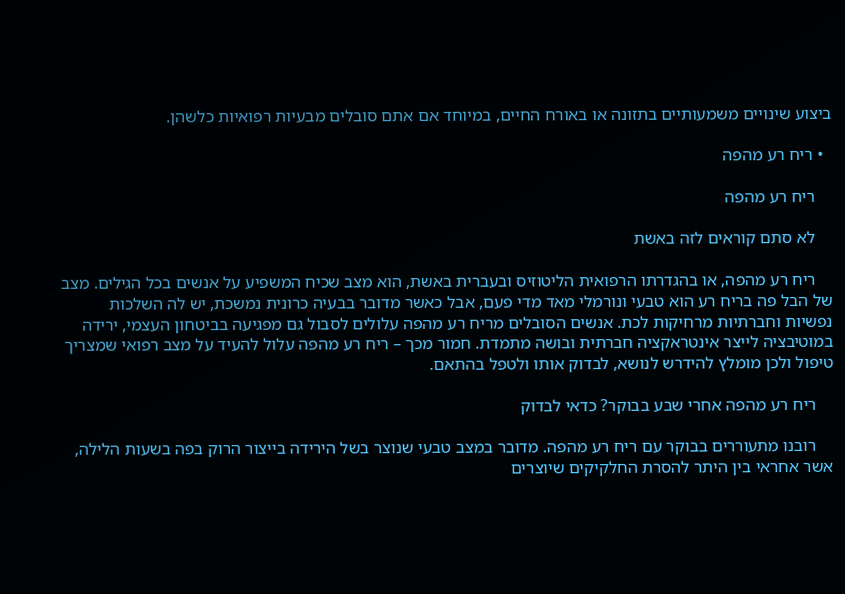ביצוע שינויים משמעותיים בתזונה או באורח החיים, במיוחד אם אתם סובלים מבעיות רפואיות כלשהן.

  • ריח רע מהפה

    ריח רע מהפה

    לא סתם קוראים לזה באשת

    ריח רע מהפה, או בהגדרתו הרפואית הליטוזיס ובעברית באשת, הוא מצב שכיח המשפיע על אנשים בכל הגילים. מצב של הבל פה בריח רע הוא טבעי ונורמלי מאד מדי פעם, אבל כאשר מדובר בבעיה כרונית נמשכת, יש לה השלכות נפשיות וחברתיות מרחיקות לכת. אנשים הסובלים מריח רע מהפה עלולים לסבול גם מפגיעה בביטחון העצמי, ירידה במוטיבציה לייצר אינטראקציה חברתית ובושה מתמדת. חמור מכך – ריח רע מהפה עלול להעיד על מצב רפואי שמצריך טיפול ולכן מומלץ להידרש לנושא, לבדוק אותו ולטפל בהתאם.

    ריח רע מהפה אחרי שבע בבוקר? כדאי לבדוק

    רובנו מתעוררים בבוקר עם ריח רע מהפה. מדובר במצב טבעי שנוצר בשל הירידה בייצור הרוק בפה בשעות הלילה, אשר אחראי בין היתר להסרת החלקיקים שיוצרים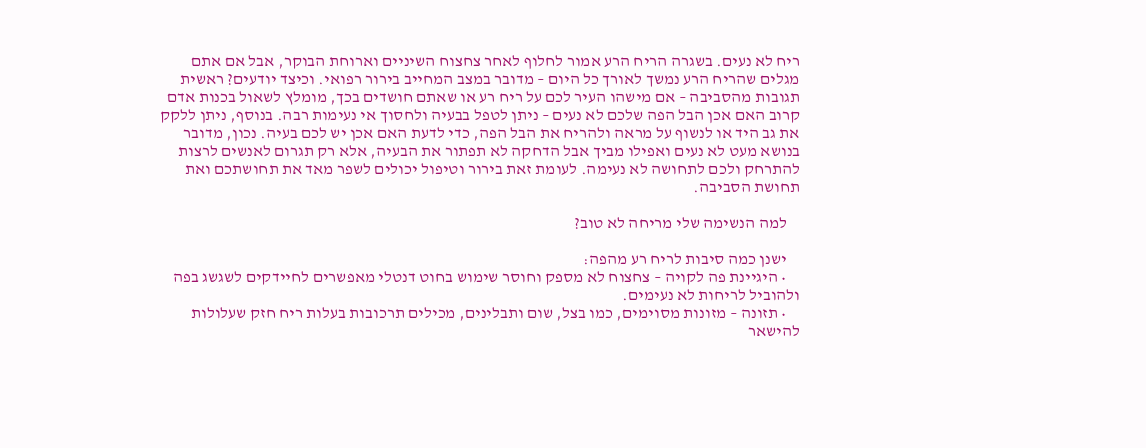ריח לא נעים. בשגרה הריח הרע אמור לחלוף לאחר צחצוח השיניים וארוחת הבוקר, אבל אם אתם מגלים שהריח הרע נמשך לאורך כל היום – מדובר במצב המחייב בירור רפואי. וכיצד יודעים? ראשית תגובות מהסביבה – אם מישהו העיר לכם על ריח רע או שאתם חושדים בכך, מומלץ לשאול בכנות אדם קרוב האם אכן הבל הפה שלכם לא נעים – ניתן לטפל בבעיה ולחסוך אי נעימות רבה. בנוסף, ניתן ללקק את גב היד או לנשוף על מראה ולהריח את הבל הפה, כדי לדעת האם אכן יש לכם בעיה. נכון, מדובר בנושא מעט לא נעים ואפילו מביך אבל הדחקה לא תפתור את הבעיה, אלא רק תגרום לאנשים לרצות להתרחק ולכם לתחושה לא נעימה. לעומת זאת בירור וטיפול יכולים לשפר מאד את תחושתכם ואת תחושת הסביבה.

    למה הנשימה שלי מריחה לא טוב?

    ישנן כמה סיבות לריח רע מהפה:
    • היגיינת פה לקויה – צחצוח לא מספק וחוסר שימוש בחוט דנטלי מאפשרים לחיידקים לשגשג בפה ולהוביל לריחות לא נעימים.
    • תזונה – מזונות מסוימים, כמו בצל, שום ותבלינים, מכילים תרכובות בעלות ריח חזק שעלולות להישאר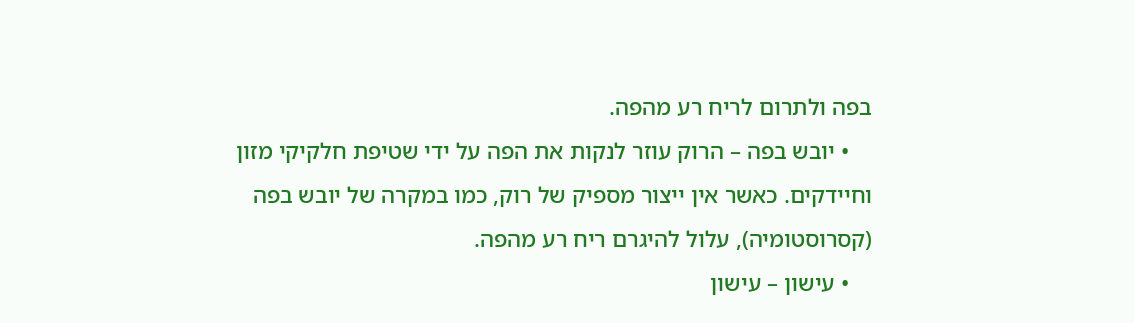בפה ולתרום לריח רע מהפה.
    • יובש בפה – הרוק עוזר לנקות את הפה על ידי שטיפת חלקיקי מזון וחיידקים. כאשר אין ייצור מספיק של רוק, כמו במקרה של יובש בפה (קסרוסטומיה), עלול להיגרם ריח רע מהפה.
    • עישון – עישון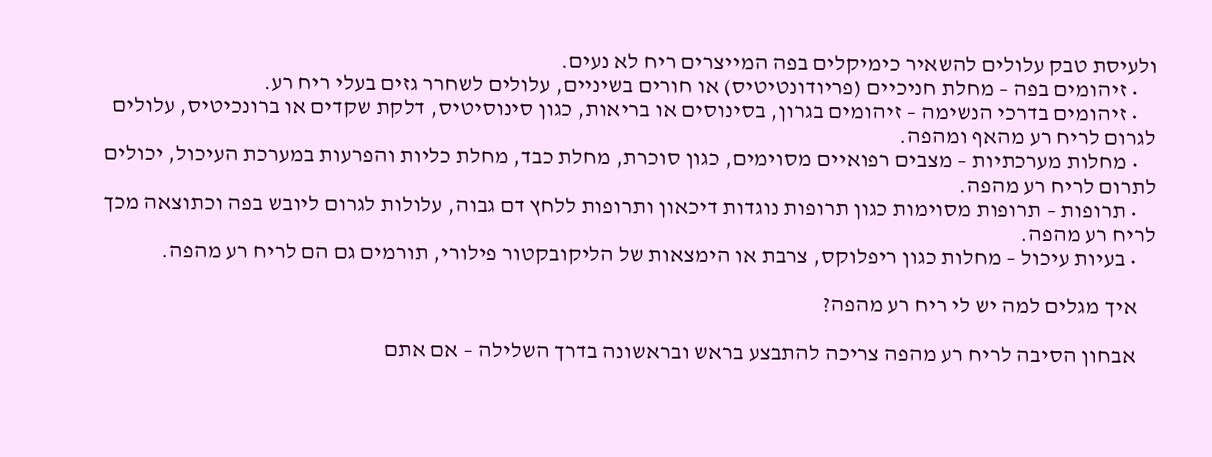ולעיסת טבק עלולים להשאיר כימיקלים בפה המייצרים ריח לא נעים.
    • זיהומים בפה – מחלת חניכיים (פריודונטיטיס) או חורים בשיניים, עלולים לשחרר גזים בעלי ריח רע.
    • זיהומים בדרכי הנשימה – זיהומים בגרון, בסינוסים או בריאות, כגון סינוסיטיס, דלקת שקדים או ברונכיטיס, עלולים לגרום לריח רע מהאף ומהפה.
    • מחלות מערכתיות – מצבים רפואיים מסוימים, כגון סוכרת, מחלת כבד, מחלת כליות והפרעות במערכת העיכול, יכולים לתרום לריח רע מהפה.
    • תרופות – תרופות מסוימות כגון תרופות נוגדות דיכאון ותרופות ללחץ דם גבוה, עלולות לגרום ליובש בפה וכתוצאה מכך לריח רע מהפה.
    • בעיות עיכול – מחלות כגון ריפלוקס, צרבת או הימצאות של הליקובקטור פילורי, תורמים גם הם לריח רע מהפה.

    איך מגלים למה יש לי ריח רע מהפה?

    אבחון הסיבה לריח רע מהפה צריכה להתבצע בראש ובראשונה בדרך השלילה – אם אתם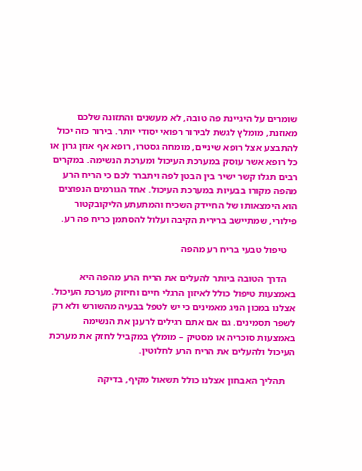שומרים על היגיינת פה טובה, לא מעשנים והתזונה שלכם מאוזנת, מומלץ לגשת לבירור רפואי יסודי יותר. בירור כזה יכול להתבצע אצל רופא שיניים, מומחה גסטרו, רופא אף אוזן גרון או כל רופא אשר עוסק במערכת העיכול ומערכת הנשימה. במקרים רבים תגלו קשר ישיר בין הבטן לפה ויתברר לכם כי הריח הרע מהפה מקורו בבעיות במערכת העיכול. אחד הגורמים הנפוצים הוא הימצאותו של החיידק השכיח והמתעתע הליקובקטור פילורי, שמתיישב ברירית הקיבה ועלול להסתמן כריח פה רע.

    טיפול טבעי בריח רע מהפה

    הדרך הטובה ביותר להעלים את הריח הרע מהפה היא באמצעות טיפול כולל לאיזון הרגלי חיים וחיזוק מערכת העיכול. אצלנו במכון הניג מאמינים כי יש לטפל בבעיה מהשורש ולא רק לשפר תסמינים. גם אם אתם רגילים לרענן את הנשימה באמצעות סוכריה או מסטיק – מומלץ במקביל לחזק את מערכת העיכול ולהעלים את הריח הרע לחלוטין.

    תהליך האבחון אצלנו כולל תשאול מקיף, בדיקה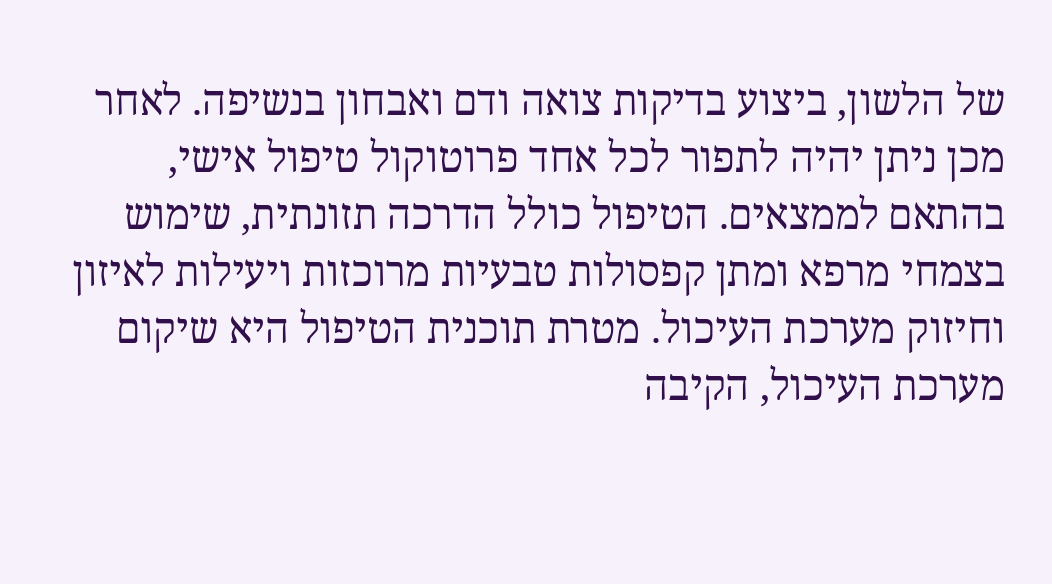של הלשון, ביצוע בדיקות צואה ודם ואבחון בנשיפה. לאחר מכן ניתן יהיה לתפור לכל אחד פרוטוקול טיפול אישי, בהתאם לממצאים. הטיפול כולל הדרכה תזונתית, שימוש בצמחי מרפא ומתן קפסולות טבעיות מרוכזות ויעילות לאיזון וחיזוק מערכת העיכול. מטרת תוכנית הטיפול היא שיקום מערכת העיכול, הקיבה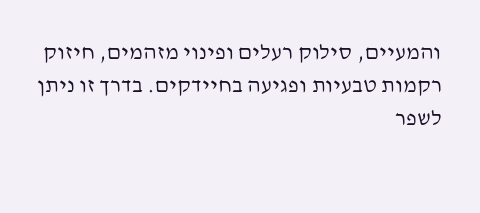והמעיים, סילוק רעלים ופינוי מזהמים, חיזוק רקמות טבעיות ופגיעה בחיידקים. בדרך זו ניתן לשפר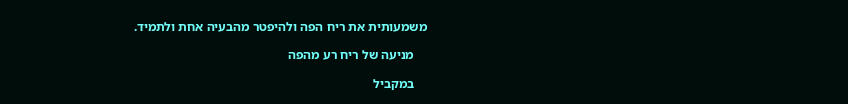משמעותית את ריח הפה ולהיפטר מהבעיה אחת ולתמיד.

    מניעה של ריח רע מהפה

    במקביל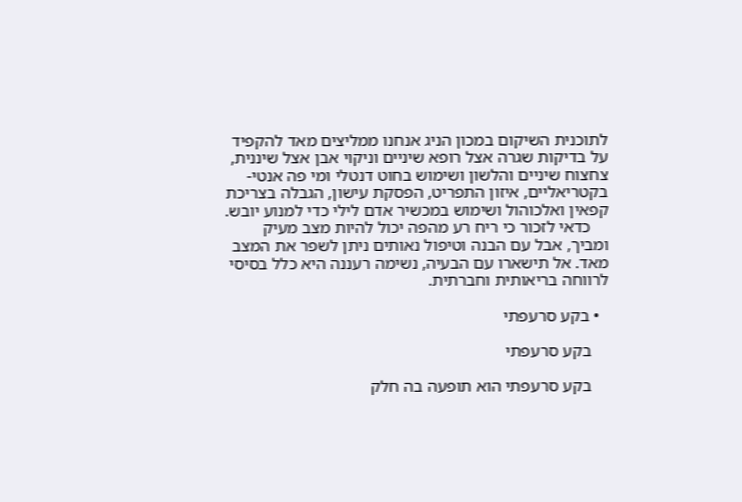לתוכנית השיקום במכון הניג אנחנו ממליצים מאד להקפיד על בדיקות שגרה אצל רופא שיניים וניקוי אבן אצל שיננית, צחצוח שיניים והלשון ושימוש בחוט דנטלי ומי פה אנטי-בקטריאליים, איזון התפריט, הפסקת עישון, הגבלה בצריכת קפאין ואלכוהול ושימוש במכשיר אדם לילי כדי למנוע יובש.
    כדאי לזכור כי ריח רע מהפה יכול להיות מצב מעיק ומביך, אבל עם הבנה וטיפול נאותים ניתן לשפר את המצב מאד. אל תישארו עם הבעיה, נשימה רעננה היא כלל בסיסי לרווחה בריאותית וחברתית.

  • בקע סרעפתי

    בקע סרעפתי

    בקע סרעפתי הוא תופעה בה חלק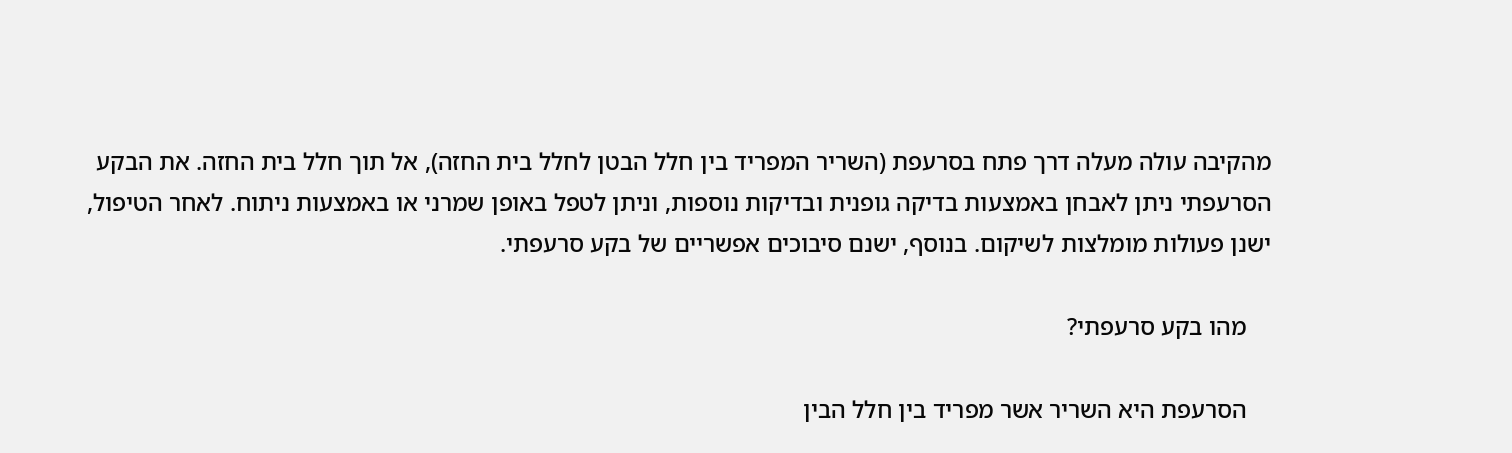מהקיבה עולה מעלה דרך פתח בסרעפת (השריר המפריד בין חלל הבטן לחלל בית החזה), אל תוך חלל בית החזה. את הבקע הסרעפתי ניתן לאבחן באמצעות בדיקה גופנית ובדיקות נוספות, וניתן לטפל באופן שמרני או באמצעות ניתוח. לאחר הטיפול, ישנן פעולות מומלצות לשיקום. בנוסף, ישנם סיבוכים אפשריים של בקע סרעפתי.

    מהו בקע סרעפתי?

    הסרעפת היא השריר אשר מפריד בין חלל הבין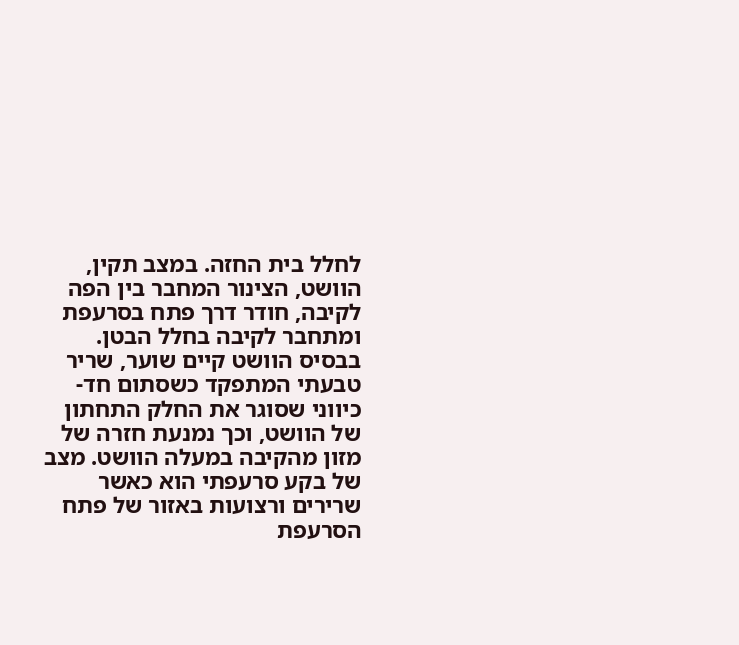לחלל בית החזה. במצב תקין, הוושט, הצינור המחבר בין הפה לקיבה, חודר דרך פתח בסרעפת ומתחבר לקיבה בחלל הבטן. בבסיס הוושט קיים שוער, שריר טבעתי המתפקד כשסתום חד-כיווני שסוגר את החלק התחתון של הוושט, וכך נמנעת חזרה של מזון מהקיבה במעלה הוושט. מצב של בקע סרעפתי הוא כאשר שרירים ורצועות באזור של פתח הסרעפת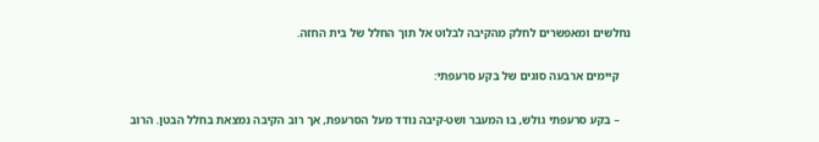נחלשים ומאפשרים לחלק מהקיבה לבלוט אל תוך החלל של בית החזה.

    קיימים ארבעה סוגים של בקע סרעפתי:

    – בקע סרעפתי גולש, בו המעבר ושט-קיבה נודד מעל הסרעפת, אך רוב הקיבה נמצאת בחלל הבטן. הרוב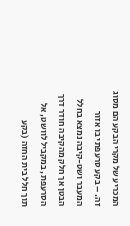המכריע של מקרי הבקע הם מסוג זה. – בקע סרעפתי בו אזור המעבר ושט-קיבה נמצא בחלל הבטן אך חלק מהקיבה חודר דרך הסרעפת, במקביל לוושט, אל תוך חלל בית החזה (בקע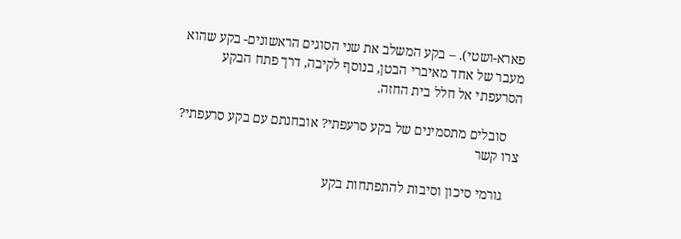פארא-ושטי). – בקע המשלב את שני הסוגים הראשונים- בקע שהוא מעבר של אחד מאיברי הבטן, בנוסף לקיבה, דרך פתח הבקע הסרעפתי אל חלל בית החזה.

    סובלים מתסמינים של בקע סרעפתי? אובחנתם עם בקע סרעפתי? צרו קשר

    גורמי סיכון וסיבות להתפתחות בקע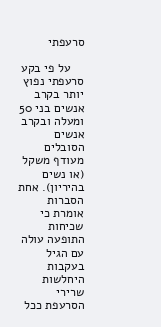סרעפתי

    על פי בקע סרעפתי נפוץ יותר בקרב אנשים בני 50 ומעלה ובקרב אנשים הסובלים מעודף משקל (או נשים בהיריון). אחת הסברות אומרת כי שכיחות התופעה עולה עם הגיל בעקבות היחלשות שרירי הסרעפת ככל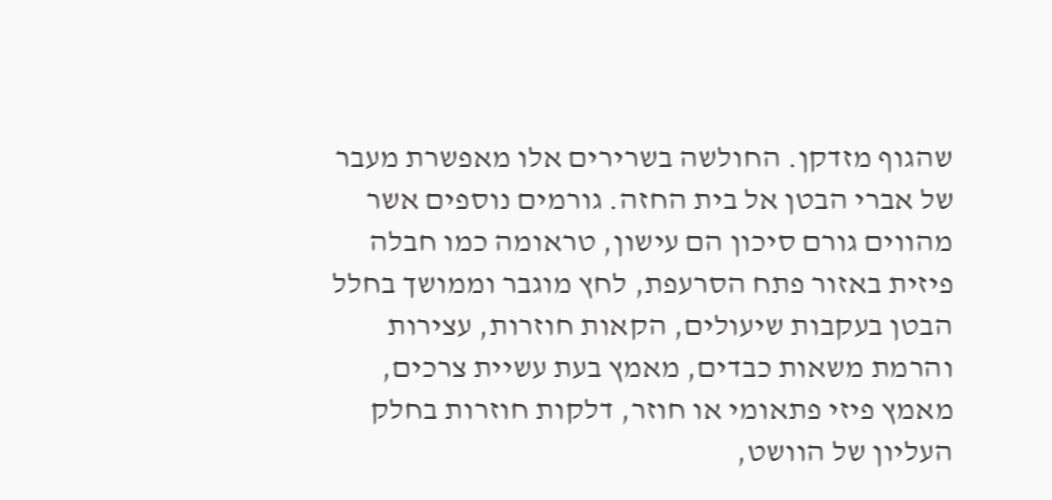שהגוף מזדקן. החולשה בשרירים אלו מאפשרת מעבר של אברי הבטן אל בית החזה. גורמים נוספים אשר מהווים גורם סיכון הם עישון, טראומה כמו חבלה פיזית באזור פתח הסרעפת, לחץ מוגבר וממושך בחלל הבטן בעקבות שיעולים, הקאות חוזרות, עצירות והרמת משאות כבדים, מאמץ בעת עשיית צרכים, מאמץ פיזי פתאומי או חוזר, דלקות חוזרות בחלק העליון של הוושט,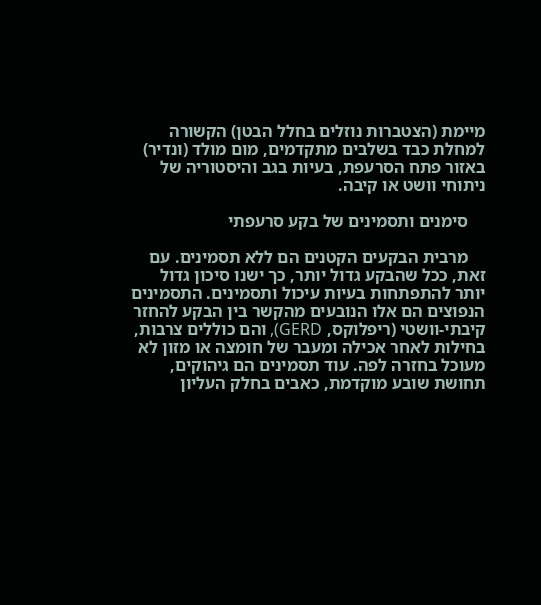מיימת (הצטברות נוזלים בחלל הבטן) הקשורה למחלת כבד בשלבים מתקדמים, מום מולד (ונדיר) באזור פתח הסרעפת, בעיות בגב והיסטוריה של ניתוחי וושט או קיבה.

    סימנים ותסמינים של בקע סרעפתי

    מרבית הבקעים הקטנים הם ללא תסמינים. עם זאת, ככל שהבקע גדול יותר, כך ישנו סיכון גדול יותר להתפתחות בעיות עיכול ותסמינים. התסמינים הנפוצים הם אלו הנובעים מהקשר בין הבקע להחזר קיבתי-וושטי (ריפלוקס, GERD), והם כוללים צרבות, בחילות לאחר אכילה ומעבר של חומצה או מזון לא מעוכל בחזרה לפה. עוד תסמינים הם גיהוקים, תחושת שובע מוקדמת, כאבים בחלק העליון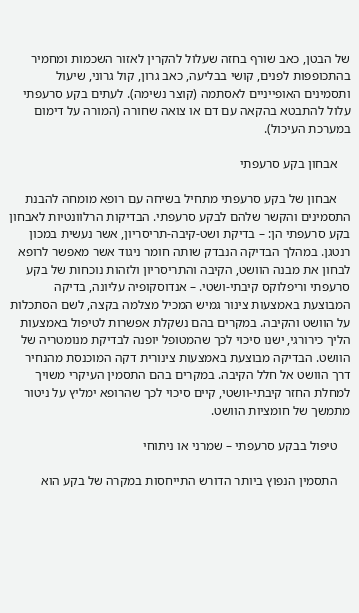של הבטן, כאב שורף בחזה שעלול להקרין לאזור השכמות ומחמיר בהתכופפות לפנים, קושי בבליעה, כאב גרון, קול גרוני, שיעול ותסמינים האופייניים לאסתמה (קוצר נשימה). לעתים בקע סרעפתי עלול להתבטא בהקאה עם דם או צואה שחורה (המורה על דימום במערכת העיכול).

    אבחון בקע סרעפתי

    אבחון של בקע סרעפתי מתחיל בשיחה עם רופא מומחה להבנת התסמינים והקשר שלהם לבקע סרעפתי. הבדיקות הרלוונטיות לאבחון בקע סרעפתי הן: – בדיקת ושט-קיבה-תריסריון, אשר נעשית במכון רנטגן. במהלך הבדיקה הנבדק שותה חומר ניגוד אשר מאפשר לרופא לבחון את מבנה הוושט, הקיבה והתריסריון ולזהות נוכחות של בקע סרעפתי וריפלוקס קיבתי-ושטי. – אנדוסקופיה עליונה, בדיקה המבוצעת באמצעות צינור גמיש המכיל מצלמה בקצה, לשם הסתכלות על הוושט והקיבה. במקרים בהם נשקלת אפשרות לטיפול באמצעות הליך כירורגי, ישנו סיכוי לכך שהמטופל יופנה לבדיקת מנומטריה של הוושט. הבדיקה מבוצעת באמצעות צינורית דקה המוכנסת מהנחיר דרך הוושט אל חלל הקיבה. במקרים בהם התסמין העיקרי משויך למחלת החזר קיבתי-וושטי, קיים סיכוי לכך שהרופא ימליץ על ניטור מתמשך של חומציות הוושט.

    טיפול בבקע סרעפתי – שמרני או ניתוחי

    התסמין הנפוץ ביותר הדורש התייחסות במקרה של בקע הוא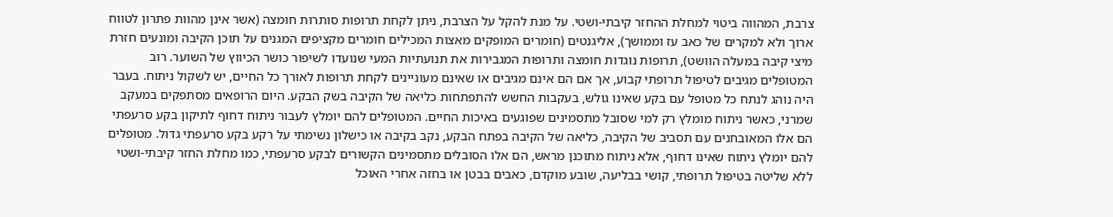צרבת, המהווה ביטוי למחלת ההחזר קיבתי-ושטי. על מנת להקל על הצרבת, ניתן לקחת תרופות סותרות חומצה (אשר אינן מהוות פתרון לטווח ארוך ולא למקרים של כאב עז וממושך), אליגנטים (חומרים המופקים מאצות המכילים חומרים מקציפים המגנים על תוכן הקיבה ומונעים חזרת מיצי קיבה במעלה הוושט), תרופות נוגדות חומצה ותרופות המגבירות את תנועתיות המעי שנועדו לשיפור כושר הכיווץ של השוער. רוב המטופלים מגיבים לטיפול תרופתי קבוע, אך אם הם אינם מגיבים או שאינם מעוניינים לקחת תרופות לאורך כל החיים, יש לשקול ניתוח. בעבר היה נוהג לנתח כל מטופל עם בקע שאינו גולש, בעקבות החשש להתפתחות כליאה של הקיבה בשק הבקע. היום הרופאים מסתפקים במעקב שמרני, כאשר ניתוח מומלץ רק למי שסובל מתסמינים שפוגעים באיכות החיים. המטופלים להם יומלץ לעבור ניתוח דחוף לתיקון בקע סרעפתי הם אלו המאובחנים עם תסביב של הקיבה, כליאה של הקיבה בפתח הבקע, נקב בקיבה או כישלון נשימתי על רקע בקע סרעפתי גדול. מטופלים להם יומלץ ניתוח שאינו דחוף, אלא ניתוח מתוכנן מראש, הם אלו הסובלים מתסמינים הקשורים לבקע סרעפתי, כמו מחלת החזר קיבתי-ושטי ללא שליטה בטיפול תרופתי, קושי בבליעה, שובע מוקדם, כאבים בבטן או בחזה אחרי האוכל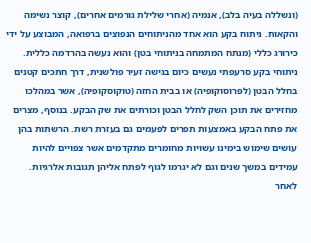(ונשללה בעיה בלב), אנמיה (אחרי שלילת גורמים אחרים), קוצר נשימה והקאות. ניתוח בקע הוא אחד מהניתוחים הנפוצים ברפואה, המבוצע על ידי כירורג כללי (מנתח המתמחה בניתוחי בטן) והוא נעשה בהרדמה כללית. ניתוחי בקע סרעפתי נעשים כיום בגישה זעיר פולשנית, דרך חתכים קטנים בחלל הבטן (לפרוסוקופיה) או בבית החזה (טוקוסקופיה), אשר במהלכו מחזירים את תוכן השק לחלל הבטן וכורתים את שק הבקע. בנוסף, מצרים את פתח הבקע באמצעות תפרים לפעמים גם בעזרת רשת. הרשתות בהן עושים שימוש בימינו עשויות מחומרים מתקדמים אשר צפויים להיות עמידים במשך שנים וגם לא יגרמו לגוף לפתח אליהן תגובות אלרגיות. לאחר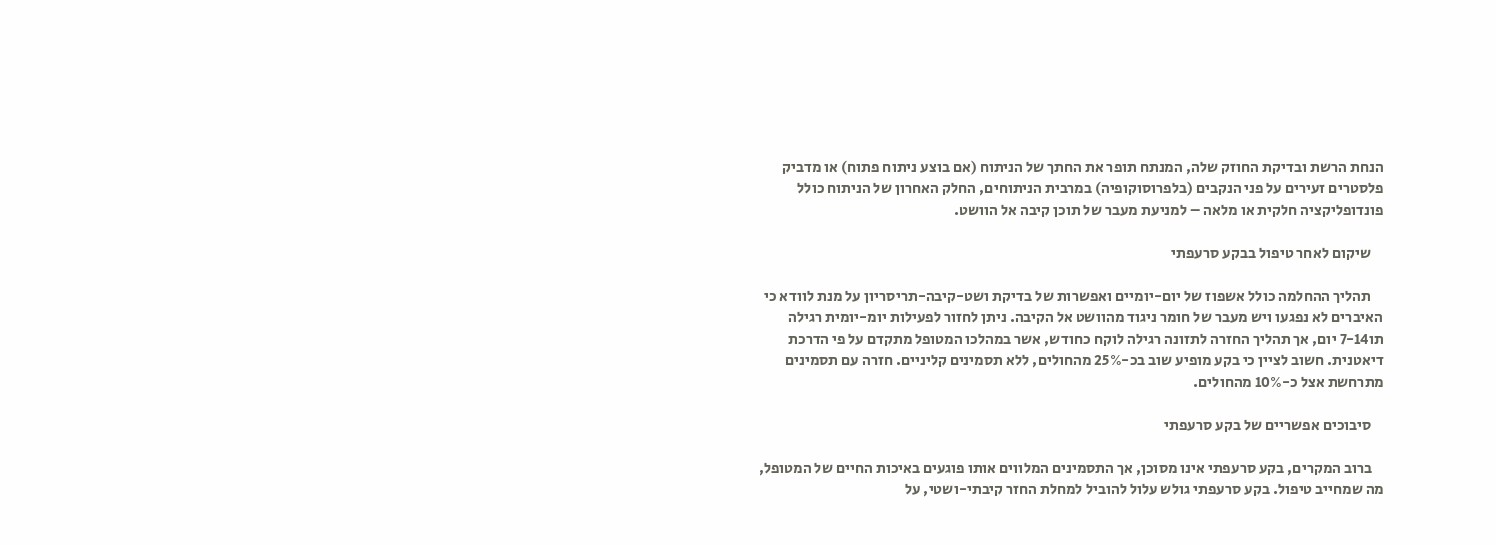הנחת הרשת ובדיקת החוזק שלה, המנתח תופר את החתך של הניתוח (אם בוצע ניתוח פתוח) או מדביק פלסטרים זעירים על פני הנקבים (בלפרוסוקופיה) במרבית הניתוחים, החלק האחרון של הניתוח כולל פונדופליקציה חלקית או מלאה – למניעת מעבר של תוכן קיבה אל הוושט.

    שיקום לאחר טיפול בבקע סרעפתי

    תהליך ההחלמה כולל אשפוז של יום-יומיים ואפשרות של בדיקת ושט-קיבה-תריסריון על מנת לוודא כי האיברים לא נפגעו ויש מעבר של חומר ניגוד מהוושט אל הקיבה. ניתן לחזור לפעילות יומ-יומית רגילה תו7-14 יום, אך תהליך החזרה לתזונה רגילה לוקח כחודש, אשר במהלכו המטופל מתקדם על פי הדרכת דיאטנית. חשוב לציין כי בקע מופיע שוב בכ-25% מהחולים, ללא תסמינים קליניים. חזרה עם תסמינים מתרחשת אצל כ-10% מהחולים.

    סיבוכים אפשריים של בקע סרעפתי

    ברוב המקרים, בקע סרעפתי אינו מסוכן, אך התסמינים המלווים אותו פוגעים באיכות החיים של המטופל, מה שמחייב טיפול. בקע סרעפתי גולש עלול להוביל למחלת החזר קיבתי-ושטי, על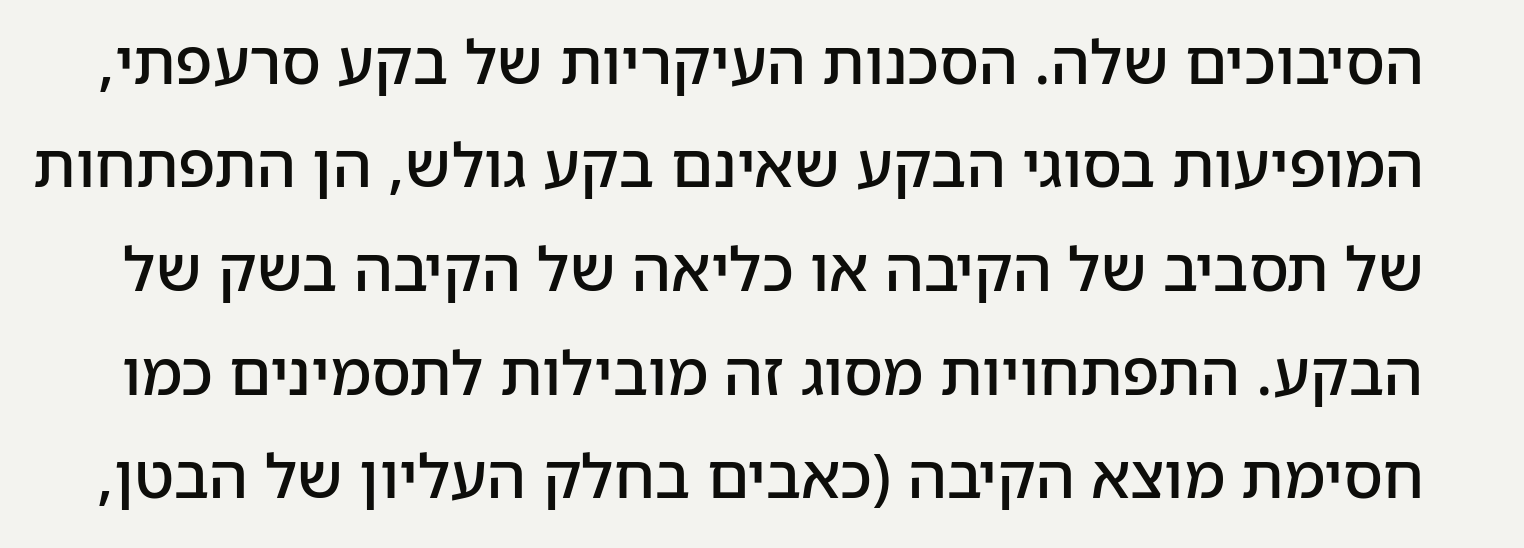הסיבוכים שלה. הסכנות העיקריות של בקע סרעפתי, המופיעות בסוגי הבקע שאינם בקע גולש, הן התפתחות של תסביב של הקיבה או כליאה של הקיבה בשק של הבקע. התפתחויות מסוג זה מובילות לתסמינים כמו חסימת מוצא הקיבה (כאבים בחלק העליון של הבטן,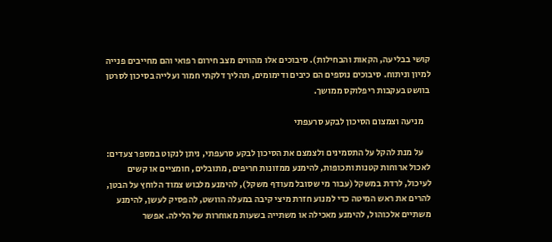קושי בבליעה, הקאות והבחילות). סיבוכים אלו מהווים מצב חירום רפואי והם מחייבים פנייה למיון וניתוח. סיבוכים נוספים הם כיבים ודימומים, תהליך דלקתי חמור ועלייה בסיכון לסרטן בוושט בעקבות ריפלוקס ממושך.

    מניעה וצמצום הסיכון לבקע סרעפתי

    על מנת להקל על התסמינים ולצמצם את הסיכון לבקע סרעפתי, ניתן לנקוט במספר צעדים: לאכול ארוחות קטנות ותכופות, להימנע ממזונות חריפים, מתובלים, חומציים או קשים לעיכול, לרדת במשקל (עבור מי שסובל מעודף משקל), להימנע מלבוש צמוד הלוחץ על הבטן, להרים את ראש המיטה כדי למנוע חזרת מיצי קיבה במעלה הוושט, להפסיק לעשן, להימנע משתיים אלכוהול, להימנע מאכילה או משתייה בשעות מאוחרות של הלילה. אפשר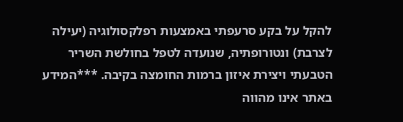להקל על בקע סרעפתי באמצעות רפלקסולוגיה (יעילה לצרבת) ונטורופתיה, שנועדה לטפל בחולשת השריר הטבעתי ויצירת איזון ברמות החומצה בקיבה. ***המידע באתר אינו מהווה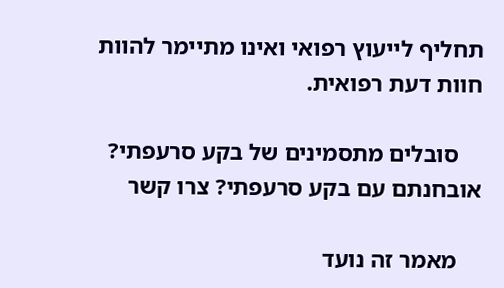תחליף לייעוץ רפואי ואינו מתיימר להוות חוות דעת רפואית.

    סובלים מתסמינים של בקע סרעפתי? אובחנתם עם בקע סרעפתי? צרו קשר

    מאמר זה נועד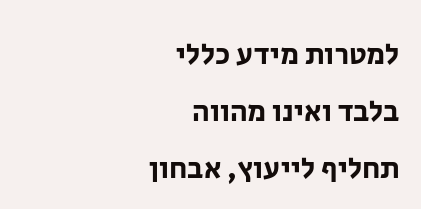למטרות מידע כללי בלבד ואינו מהווה תחליף לייעוץ, אבחון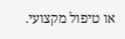או טיפול מקצועי.